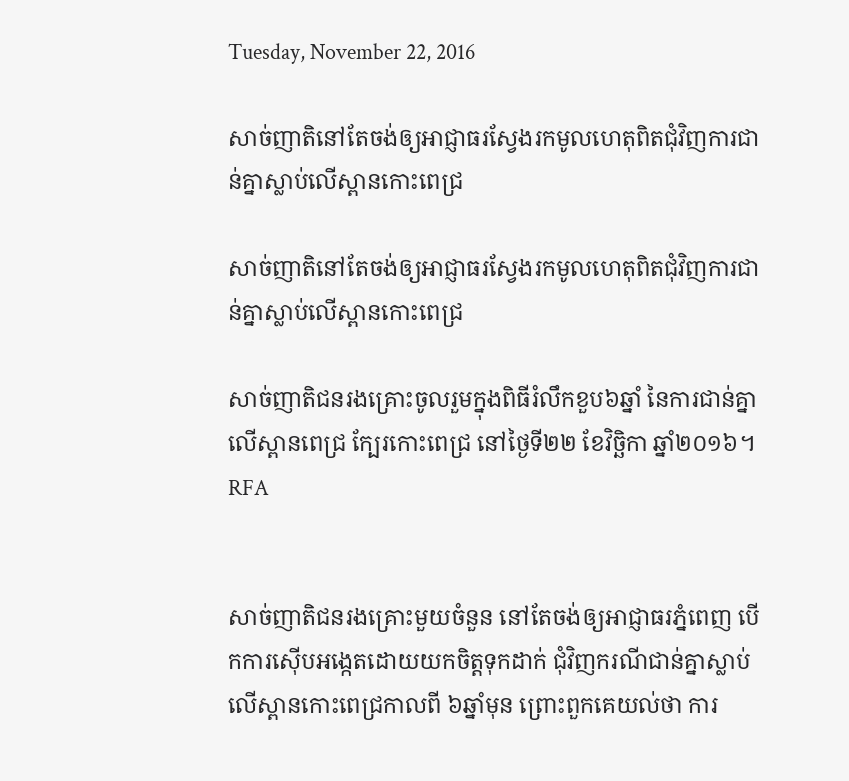Tuesday, November 22, 2016

សាច់ញាតិនៅតែចង់ឲ្យអាជ្ញាធរស្វែងរកមូលហេតុពិតជុំវិញការជាន់គ្នាស្លាប់លើស្ពានកោះពេជ្រ

សាច់ញាតិនៅតែចង់ឲ្យអាជ្ញាធរស្វែងរកមូលហេតុពិតជុំវិញការជាន់គ្នាស្លាប់លើស្ពានកោះពេជ្រ

សាច់ញាតិជនរងគ្រោះចូលរួមក្នុងពិធីរំលឹកខួប៦ឆ្នាំ នៃការជាន់គ្នាលើស្ពានពេជ្រ ក្បែរកោះពេជ្រ នៅថ្ងៃទី២២ ខែវិច្ឆិកា ឆ្នាំ២០១៦។ RFA


សាច់ញាតិជនរងគ្រោះមួយចំនួន នៅតែចង់ឲ្យអាជ្ញាធរភ្នំពេញ បើកការស៊ើបអង្កេតដោយយកចិត្តទុកដាក់ ជុំវិញករណីជាន់គ្នាស្លាប់លើស្ពានកោះពេជ្រកាលពី ៦ឆ្នាំមុន ព្រោះពួកគេយល់ថា ការ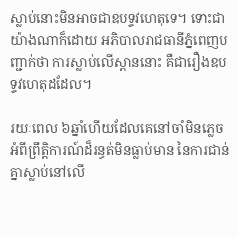ស្លាប់នោះមិនអាចជាឧបទ្ទវហេតុទេ។ ទោះជាយ៉ាងណាក៏ដោយ អភិបាលរាជធានីភ្នំពេញបញ្ជាក់ថា ការស្លាប់លើស្ពាននោះ គឺជារឿងឧបទ្ទវហេតុដដែល។

រយៈពេល ៦ឆ្នាំហើយដែលគេនៅចាំមិនភ្លេចអំពីព្រឹត្តិការណ៍ដ៏រន្ធត់មិនធ្លាប់មាន នៃការជាន់គ្នាស្លាប់នៅលើ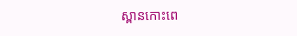ស្ពានកោះពេ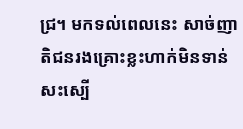ជ្រ។ មកទល់ពេលនេះ សាច់ញាតិជនរងគ្រោះខ្លះហាក់មិនទាន់សះស្បើ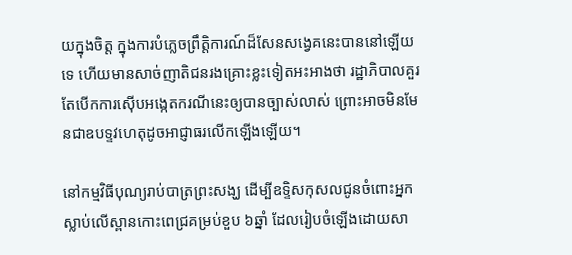យក្នុងចិត្ត ក្នុងការបំភ្លេចព្រឹត្តិការណ៍ដ៏សែនសង្វេគនេះបាននៅឡើយទេ ហើយមានសាច់ញាតិជនរងគ្រោះខ្លះទៀតអះអាងថា រដ្ឋាភិបាលគួរតែបើកការស៊ើបអង្កេតករណីនេះឲ្យបានច្បាស់លាស់ ព្រោះអាចមិនមែនជាឧបទ្ទវហេតុដូចអាជ្ញាធរលើកឡើងឡើយ។

នៅកម្មវិធីបុណ្យរាប់បាត្រព្រះសង្ឃ ដើម្បីឧទ្ទិសកុសលជូនចំពោះអ្នកស្លាប់លើស្ពានកោះពេជ្រគម្រប់ខួប ៦ឆ្នាំ ដែលរៀបចំឡើងដោយសា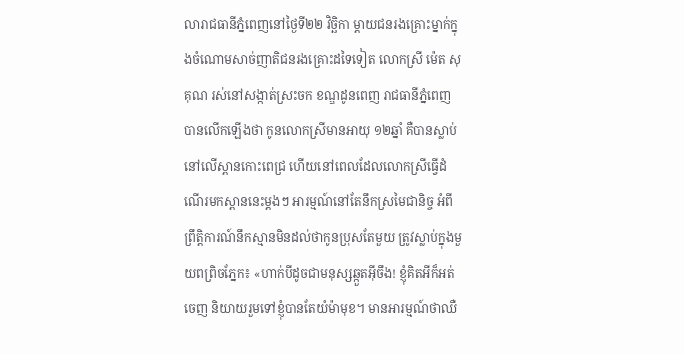លារាជធានីភ្នំពេញនៅថ្ងៃទី២២ វិច្ឆិកា ម្ដាយជនរងគ្រោះម្នាក់ក្នុងចំណោមសាច់ញាតិជនរងគ្រោះដទៃទៀត លោកស្រី ម៉េត សុគុណ រស់នៅសង្កាត់ស្រះចក ខណ្ឌដូនពេញ រាជធានីភ្នំពេញ បានលើកឡើងថា កូនលោកស្រីមានអាយុ ១២ឆ្នាំ គឺបានស្លាប់នៅលើស្ពានកោះពេជ្រ ហើយនៅពេលដែលលោកស្រីធ្វើដំណើរមកស្ពាននេះម្ដងៗ អារម្មណ៍នៅតែនឹកស្រមៃជានិច្ច អំពីព្រឹត្តិការណ៍នឹកស្មានមិនដល់ថាកូនប្រុសតែមួយ ត្រូវស្លាប់ក្នុងមួយពព្រិចភ្នែក៖ «ហាក់បីដូចជាមនុស្សឆ្កួតអ៊ីចឹង! ខ្ញុំគិតអីក៏អត់ចេញ និយាយរួមទៅខ្ញុំបានតែយំម៉ាមុខ។ មានអារម្មណ៍ថាឈឺ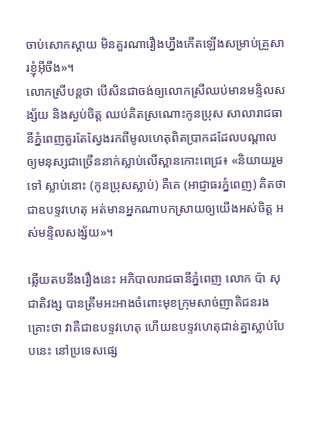ចាប់សោកស្ដាយ មិនគួរណារឿងហ្នឹងកើតឡើងសម្រាប់គ្រួសារខ្ញុំអ៊ីចឹង»។
លោកស្រីបន្តថា បើសិនជាចង់ឲ្យលោកស្រីឈប់មានមន្ទិលសង្ស័យ និងស្ងប់ចិត្ត ឈប់គិតស្រណោះកូនប្រុស សាលារាជធានីភ្នំពេញគួរតែស្វែងរកពីមូលហេតុពិតប្រាកដដែលបណ្ដាលឲ្យមនុស្សជាច្រើននាក់ស្លាប់លើស្ពានកោះពេជ្រ៖ «និយាយរួមទៅ ស្លាប់នោះ (កូនប្រុសស្លាប់) គឺគេ (អាជ្ញាធរភ្នំពេញ) គិតថាជាឧបទ្ទវហេតុ អត់មានអ្នកណាបកស្រាយឲ្យយើងអស់ចិត្ត អស់មន្ទិលសង្ស័យ»។

ឆ្លើយតបនឹងរឿងនេះ អភិបាលរាជធានីភ្នំពេញ លោក ប៉ា សុជាតិវង្ស បានត្រឹមអះអាងចំពោះមុខក្រុមសាច់ញាតិជនរងគ្រោះថា វាគឺជាឧបទ្ទវហេតុ ហើយឧបទ្ទវហេតុជាន់គ្នាស្លាប់បែបនេះ នៅប្រទេសផ្សេ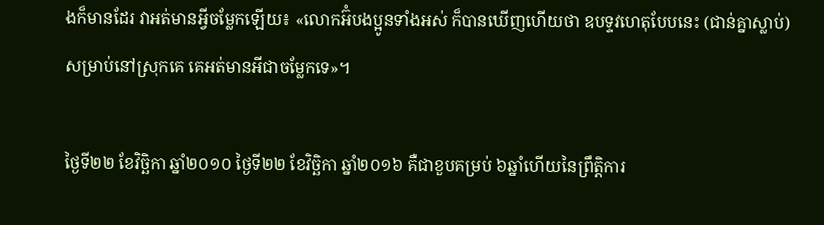ងក៏មានដែរ វាអត់មានអ្វីចម្លែកឡើយ៖ «លោកអ៊ំបងប្អូនទាំងអស់ ក៏បានឃើញហើយថា ឧបទ្ទវហេតុបែបនេះ (ជាន់គ្នាស្លាប់) សម្រាប់នៅស្រុកគេ គេអត់មានអីជាចម្លែកទេ»។

ថ្ងៃទី២២ ខែវិច្ឆិកា ឆ្នាំ២០១០ ថ្ងៃទី២២ ខែវិច្ឆិកា ឆ្នាំ២០១៦ គឺជាខួបគម្រប់ ៦ឆ្នាំហើយនៃព្រឹត្តិការ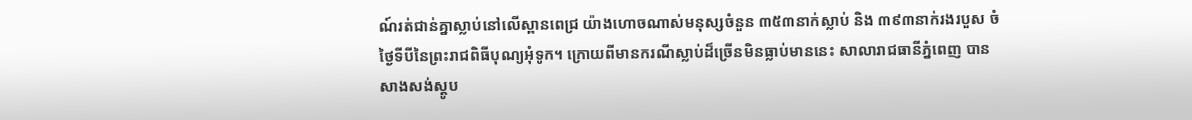ណ៍រត់ជាន់គ្នាស្លាប់នៅលើស្ពានពេជ្រ យ៉ាងហោចណាស់មនុស្សចំនួន ៣៥៣នាក់ស្លាប់ និង ៣៩៣នាក់រងរបួស ចំថ្ងៃទីបីនៃព្រះរាជពិធីបុណ្យអុំទូក។ ក្រោយពីមានករណីស្លាប់ដ៏ច្រើនមិនធ្លាប់មាននេះ សាលារាជធានីភ្នំពេញ បានសាងសង់ស្តូប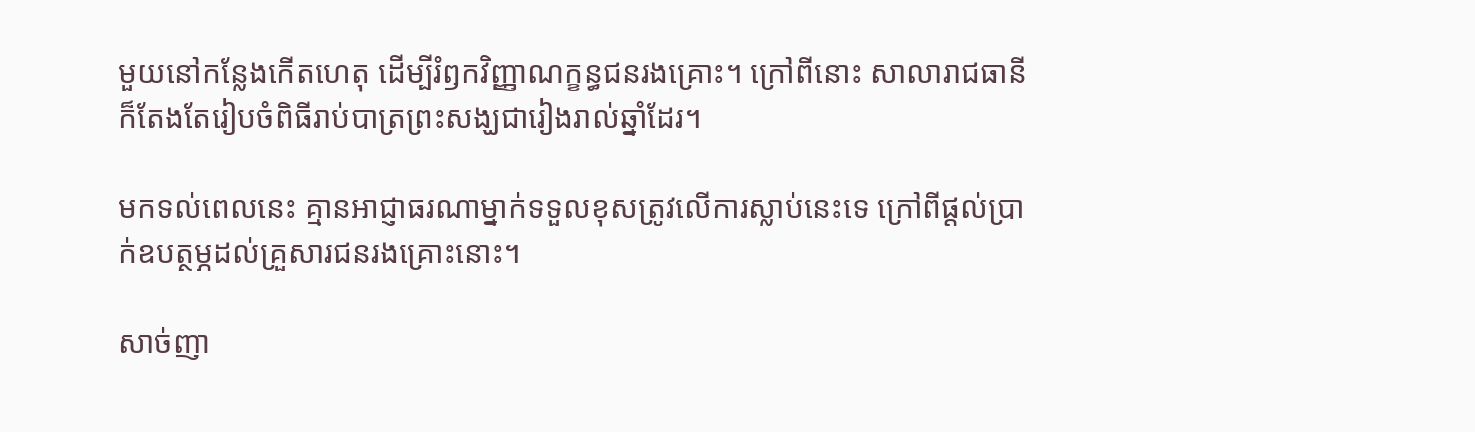មួយនៅកន្លែងកើតហេតុ ដើម្បីរំឭកវិញ្ញាណក្ខន្ធជនរងគ្រោះ។ ក្រៅពីនោះ សាលារាជធានីក៏តែងតែរៀបចំពិធីរាប់បាត្រព្រះសង្ឃជារៀងរាល់ឆ្នាំដែរ។

មកទល់ពេលនេះ គ្មានអាជ្ញាធរណាម្នាក់ទទួលខុសត្រូវលើការស្លាប់នេះទេ ក្រៅពីផ្ដល់ប្រាក់ឧបត្ថម្ភដល់គ្រួសារជនរងគ្រោះនោះ។

សាច់ញា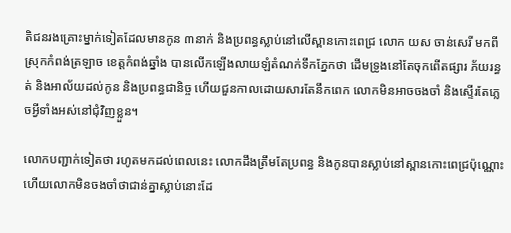តិជនរងគ្រោះម្នាក់ទៀតដែលមានកូន ៣នាក់ និងប្រពន្ធស្លាប់នៅលើស្ពានកោះពេជ្រ លោក យស ចាន់សេរី មកពីស្រុកកំពង់ត្រឡាច ខេត្តកំពង់ឆ្នាំង បានលើកឡើងលាយឡំតំណក់ទឹកភ្នែកថា ដើមទ្រូងនៅតែចុកពើតផ្សារ ភ័យរន្ធត់ និងអាល័យដល់កូន និងប្រពន្ធជានិច្ច ហើយជួនកាលដោយសារតែនឹកពេក លោកមិនអាចចងចាំ និងស្ទើរតែភ្លេចអ្វីទាំងអស់នៅជុំវិញខ្លួន។

លោកបញ្ជាក់ទៀតថា រហូតមកដល់ពេលនេះ លោកដឹងត្រឹមតែប្រពន្ធ និងកូនបានស្លាប់នៅស្ពានកោះពេជ្រប៉ុណ្ណោះ ហើយលោកមិនចងចាំថាជាន់គ្នាស្លាប់នោះដែ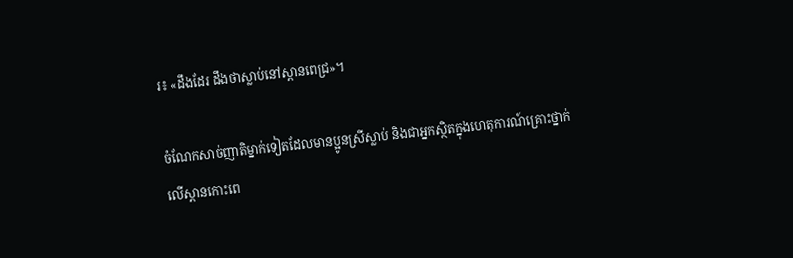រ៖ «ដឹងដែរ ដឹងថាស្លាប់នៅស្ពានពេជ្រ»។

ចំណែកសាច់ញាតិម្នាក់ទៀតដែលមានប្អូនស្រីស្លាប់ និងជាអ្នកស្ថិតក្នុងហេតុការណ៍គ្រោះថ្នាក់លើស្ពានកោះពេ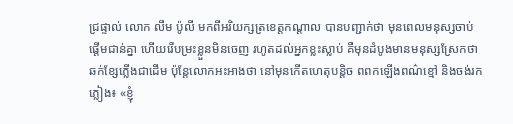ជ្រផ្ទាល់ លោក លឹម ប៉ូលី មកពីអរិយក្សត្រខេត្តកណ្ដាល បានបញ្ជាក់ថា មុនពេលមនុស្សចាប់ផ្ដើមជាន់គ្នា ហើយរើបម្រះខ្លួនមិនចេញ រហូតដល់អ្នកខ្លះស្លាប់ គឺមុនដំបូងមានមនុស្សស្រែកថាឆក់ខ្សែភ្លើងជាដើម ប៉ុន្តែលោកអះអាងថា នៅមុនកើតហេតុបន្តិច ពពកឡើងពណ៌ខ្មៅ និងចង់រកភ្លៀង៖ «ខ្ញុំ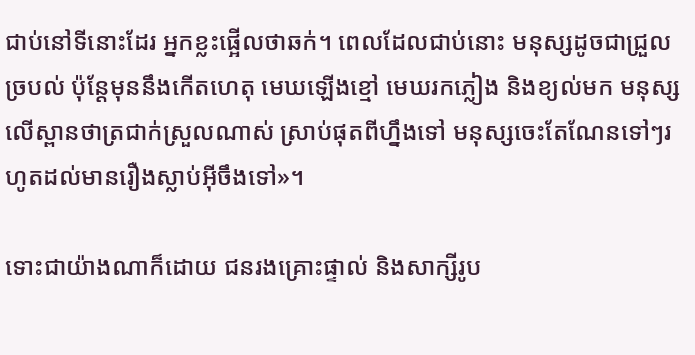ជាប់នៅទីនោះដែរ អ្នកខ្លះផ្អើលថាឆក់។ ពេលដែលជាប់នោះ មនុស្សដូចជាជ្រួលច្របល់ ប៉ុន្តែមុននឹងកើតហេតុ មេឃឡើងខ្មៅ មេឃរកភ្លៀង និងខ្យល់មក មនុស្សលើស្ពានថាត្រជាក់ស្រួលណាស់ ស្រាប់ផុតពីហ្នឹងទៅ មនុស្សចេះតែណែនទៅៗរហូតដល់មានរឿងស្លាប់អ៊ីចឹងទៅ»។

ទោះជាយ៉ាងណាក៏ដោយ ជនរងគ្រោះផ្ទាល់ និងសាក្សីរូប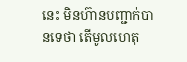នេះ មិនហ៊ានបញ្ជាក់បានទេថា តើមូលហេតុ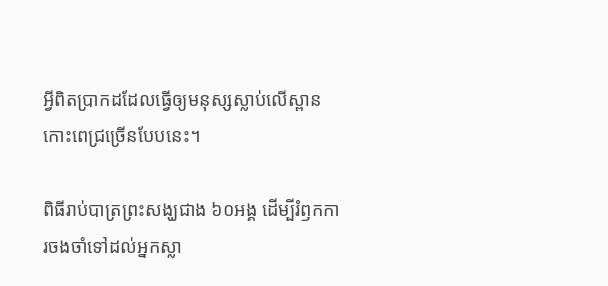អ្វីពិតប្រាកដដែលធ្វើឲ្យមនុស្សស្លាប់លើស្ពានកោះពេជ្រច្រើនបែបនេះ។

ពិធីរាប់បាត្រព្រះសង្ឃជាង ៦០អង្គ ដើម្បីរំឭកការចងចាំទៅដល់អ្នកស្លា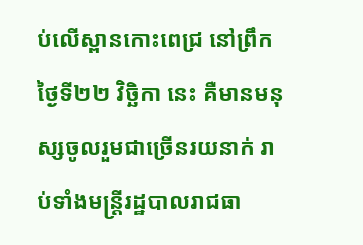ប់លើស្ពានកោះពេជ្រ នៅព្រឹកថ្ងៃទី២២ វិច្ឆិកា នេះ គឺមានមនុស្សចូលរួមជាច្រើនរយនាក់ រាប់ទាំងមន្ត្រីរដ្ឋបាលរាជធា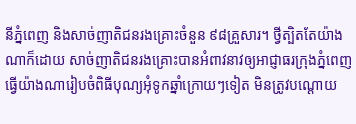នីភ្នំពេញ និងសាច់ញាតិជនរងគ្រោះចំនួន ៩៨គ្រួសារ។ ថ្វីត្បិតតែយ៉ាងណាក៏ដោយ សាច់ញាតិជនរងគ្រោះបានអំពាវនាវឲ្យអាជ្ញាធរក្រុងភ្នំពេញ ធ្វើយ៉ាងណារៀបចំពិធីបុណ្យអុំទូកឆ្នាំក្រោយៗទៀត មិនត្រូវបណ្ដោយ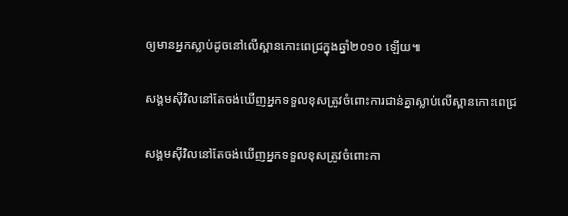ឲ្យមានអ្នកស្លាប់ដូចនៅលើស្ពានកោះពេជ្រក្នុងឆ្នាំ២០១០ ឡើយ៕

សង្គមស៊ីវិលនៅតែចង់ឃើញអ្នកទទួលខុសត្រូវចំពោះការជាន់គ្នាស្លាប់លើស្ពានកោះពេជ្រ

សង្គមស៊ីវិលនៅតែចង់ឃើញអ្នកទទួលខុសត្រូវចំពោះកា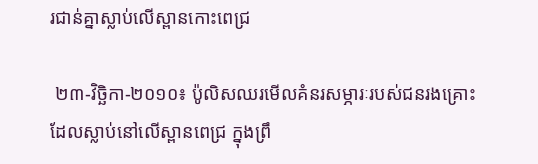រជាន់គ្នាស្លាប់លើស្ពានកោះពេជ្រ

 ២៣-វិច្ឆិកា-២០១០៖ ប៉ូលិសឈរមើលគំនរសម្ភារៈរបស់ជនរងគ្រោះដែលស្លាប់នៅលើស្ពានពេជ្រ ក្នុងព្រឹ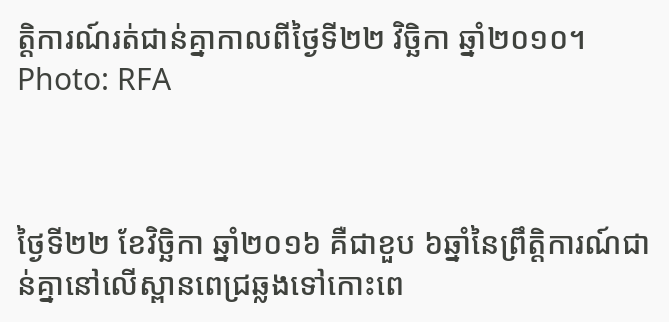ត្តិការណ៍រត់ជាន់គ្នាកាលពីថ្ងៃទី២២ វិច្ឆិកា ឆ្នាំ២០១០។ Photo: RFA



ថ្ងៃទី២២ ខែវិច្ឆិកា ឆ្នាំ២០១៦ គឺជាខួប ៦ឆ្នាំនៃព្រឹត្តិការណ៍ជាន់គ្នានៅលើស្ពានពេជ្រឆ្លងទៅកោះពេ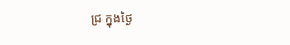ជ្រ ក្នុងថ្ងៃ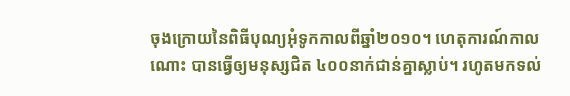ចុងក្រោយនៃពិធីបុណ្យអុំទូកកាលពីឆ្នាំ២០១០។ ហេតុការណ៍កាលណោះ បានធ្វើឲ្យមនុស្សជិត ៤០០នាក់ជាន់គ្នាស្លាប់។ រហូតមកទល់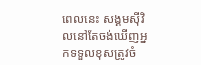ពេលនេះ សង្គមស៊ីវិលនៅតែចង់ឃើញអ្នកទទួលខុសត្រូវចំ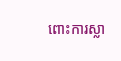ពោះការស្លា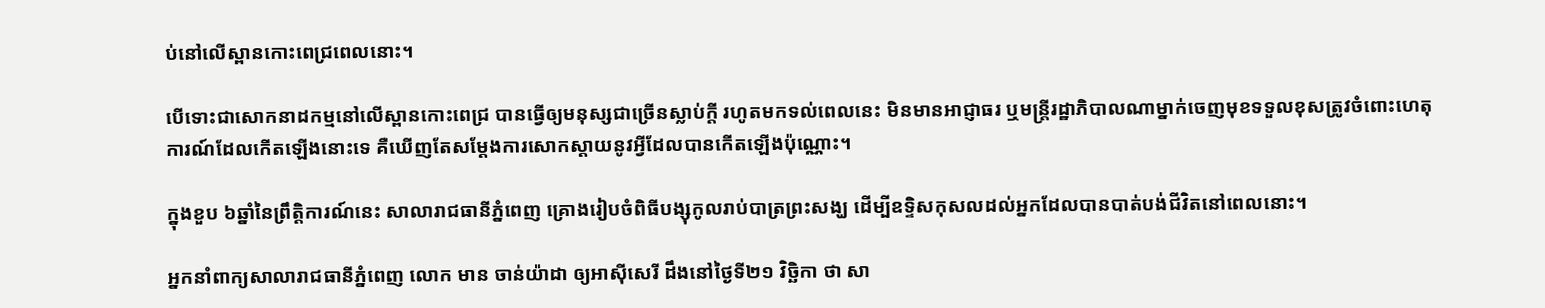ប់នៅលើស្ពានកោះពេជ្រពេលនោះ។

បើទោះជាសោកនាដកម្មនៅលើស្ពានកោះពេជ្រ បានធ្វើឲ្យមនុស្សជាច្រើនស្លាប់ក្តី រហូតមកទល់ពេលនេះ មិនមានអាជ្ញាធរ ឬមន្ត្រីរដ្ឋាភិបាលណាម្នាក់ចេញមុខទទួលខុសត្រូវចំពោះហេតុការណ៍ដែលកើតឡើងនោះទេ គឺឃើញតែសម្ដែងការសោកស្ដាយនូវអ្វីដែលបានកើតឡើងប៉ុណ្ណោះ។

ក្នុងខួប ៦ឆ្នាំនៃព្រឹត្តិការណ៍នេះ សាលារាជធានីភ្នំពេញ គ្រោងរៀបចំពិធីបង្សុកូលរាប់បាត្រព្រះសង្ឃ ដើម្បីឧទ្ទិសកុសលដល់អ្នកដែលបានបាត់បង់ជីវិតនៅពេលនោះ។

អ្នកនាំពាក្យសាលារាជធានីភ្នំពេញ លោក មាន ចាន់យ៉ាដា ឲ្យអាស៊ីសេរី ដឹងនៅថ្ងៃទី២១ វិច្ឆិកា ថា សា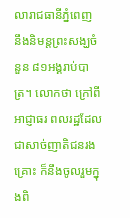លារាជធានីភ្នំពេញ នឹងនិមន្តព្រះសង្ឃចំនួន ៨១អង្គរាប់បាត្រ។ លោកថា ក្រៅពីអាជ្ញាធរ ពលរដ្ឋដែលជាសាច់ញាតិជនរងគ្រោះ ក៏នឹងចូលរួមក្នុងពិ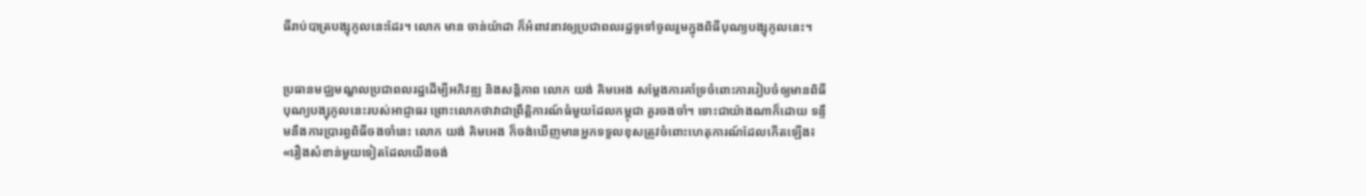ធីរាប់បាត្របង្សុកូលនេះដែរ។ លោក មាន ចាន់យ៉ាដា ក៏អំពាវនាវឲ្យប្រជាពលរដ្ឋទូទៅចូលរួមក្នុងពិធីបុណ្យបង្សុកូលនេះ។


ប្រធានមជ្ឈមណ្ឌលប្រជាពលរដ្ឋដើម្បីអភិវឌ្ឍ និងសន្តិភាព លោក យង់ គិមអេង សម្ដែងការគាំទ្រចំពោះការរៀបចំឲ្យមានពិធីបុណ្យបង្សុកូលនេះរបស់អាជ្ញាធរ ព្រោះលោកថាវាជាព្រឹត្តិការណ៍ធំមួយដែលកម្ពុជា គួរចងចាំ។ ទោះជាយ៉ាងណាក៏ដោយ ទន្ទឹមនឹងការប្រារព្ធពិធីចងចាំនេះ លោក យង់ គិមអេង ក៏ចង់ឃើញមានអ្នកទទួលខុសត្រូវចំពោះហេតុការណ៍ដែលកើតឡើង៖ «រឿងសំខាន់មួយទៀតដែលយើងចង់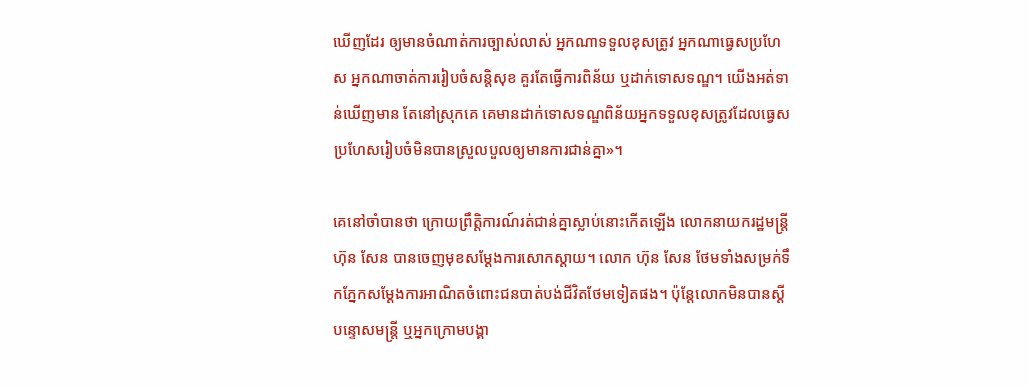ឃើញដែរ ឲ្យមានចំណាត់ការច្បាស់លាស់ អ្នកណាទទួលខុសត្រូវ អ្នកណាធ្វេសប្រហែស អ្នកណាចាត់ការរៀបចំសន្តិសុខ គួរតែធ្វើការពិន័យ ឬដាក់ទោសទណ្ឌ។ យើងអត់ទាន់ឃើញមាន តែនៅស្រុកគេ គេមានដាក់ទោសទណ្ឌពិន័យអ្នកទទួលខុសត្រូវដែលធ្វេសប្រហែសរៀបចំមិនបានស្រួលបួលឲ្យមានការជាន់គ្នា»។

គេនៅចាំបានថា ក្រោយព្រឹត្តិការណ៍រត់ជាន់គ្នាស្លាប់នោះកើតឡើង លោកនាយករដ្ឋមន្ត្រី ហ៊ុន សែន បានចេញមុខសម្ដែងការសោកស្ដាយ។ លោក ហ៊ុន សែន ថែមទាំងសម្រក់ទឹកភ្នែកសម្ដែងការអាណិតចំពោះជនបាត់បង់ជីវិតថែមទៀតផង។ ប៉ុន្តែលោកមិនបានស្ដីបន្ទោសមន្ត្រី ឬអ្នកក្រោមបង្គា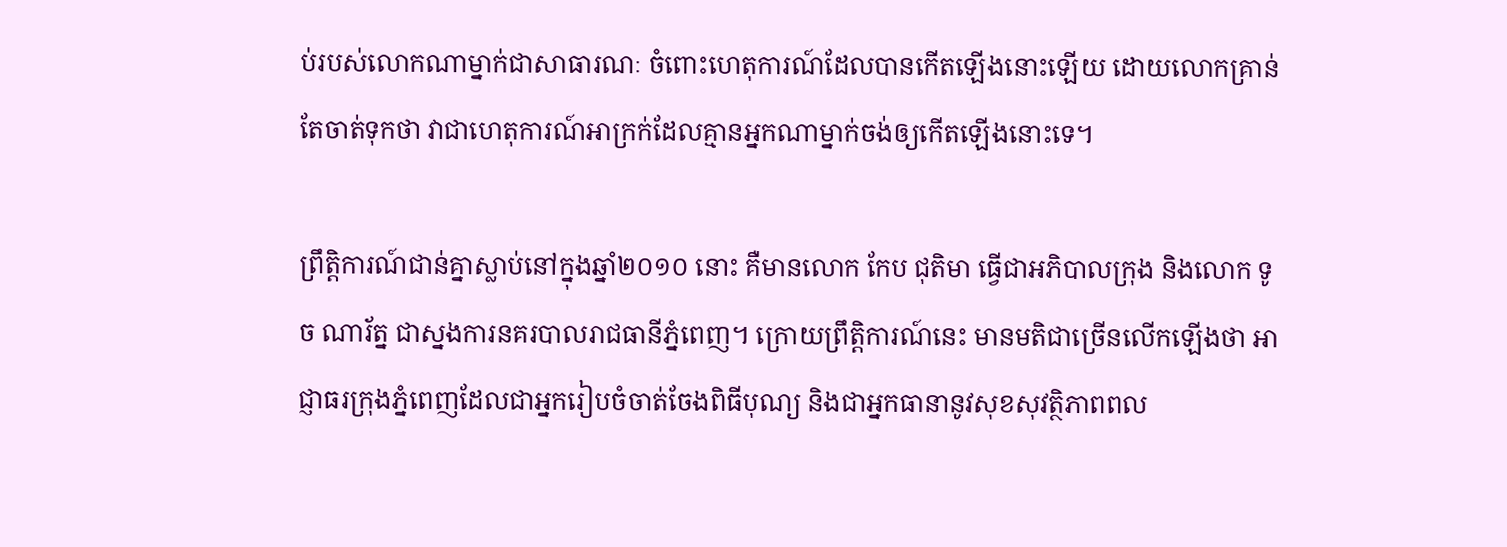ប់របស់លោកណាម្នាក់ជាសាធារណៈ ចំពោះហេតុការណ៍ដែលបានកើតឡើងនោះឡើយ ដោយលោកគ្រាន់តែចាត់ទុកថា វាជាហេតុការណ៍អាក្រក់ដែលគ្មានអ្នកណាម្នាក់ចង់ឲ្យកើតឡើងនោះទេ។

ព្រឹត្តិការណ៍ជាន់គ្នាស្លាប់នៅក្នុងឆ្នាំ២០១០ នោះ គឺមានលោក កែប ជុតិមា ធ្វើជាអភិបាលក្រុង និងលោក ទូច ណារ័ត្ន ជាស្នងការនគរបាលរាជធានីភ្នំពេញ។ ក្រោយព្រឹត្តិការណ៍នេះ មានមតិជាច្រើនលើកឡើងថា អាជ្ញាធរក្រុងភ្នំពេញដែលជាអ្នករៀបចំចាត់ចែងពិធីបុណ្យ និងជាអ្នកធានានូវសុខសុវត្ថិភាពពល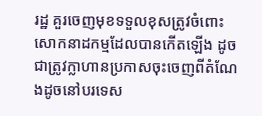រដ្ឋ គួរចេញមុខទទួលខុសត្រូវចំពោះសោកនាដកម្មដែលបានកើតឡើង ដូចជាត្រូវក្លាហានប្រកាសចុះចេញពីតំណែងដូចនៅបរទេស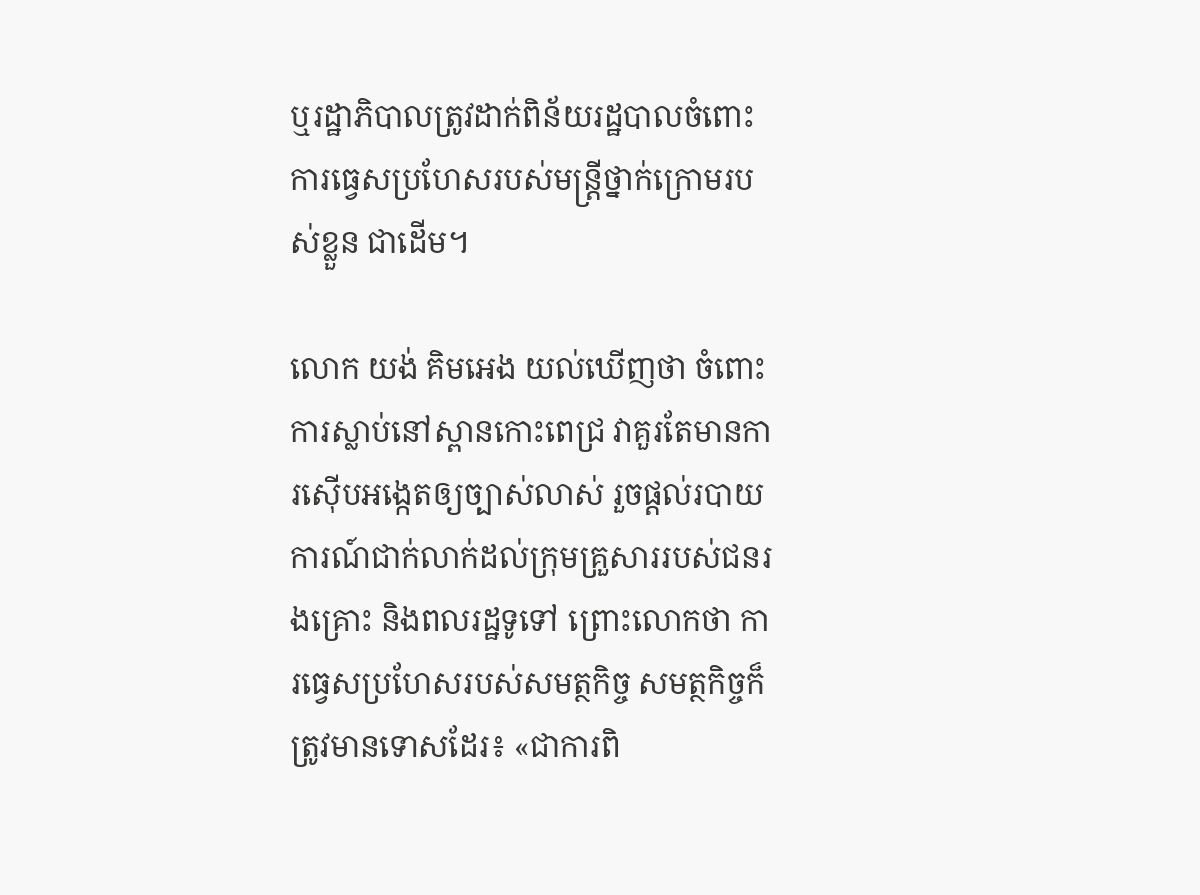ឬរដ្ឋាភិបាលត្រូវដាក់ពិន័យរដ្ឋបាលចំពោះការធ្វេសប្រហែសរបស់មន្ត្រីថ្នាក់ក្រោមរបស់ខ្លួន ជាដើម។

លោក យង់ គិមអេង យល់ឃើញថា ចំពោះការស្លាប់នៅស្ពានកោះពេជ្រ វាគួរតែមានការស៊ើបអង្កេតឲ្យច្បាស់លាស់ រួចផ្តល់របាយការណ៍ជាក់លាក់ដល់ក្រុមគ្រួសាររបស់ជនរងគ្រោះ និងពលរដ្ឋទូទៅ ព្រោះលោកថា ការធ្វេសប្រហែសរបស់សមត្ថកិច្ច សមត្ថកិច្ចក៏ត្រូវមានទោសដែរ៖ «ជាការពិ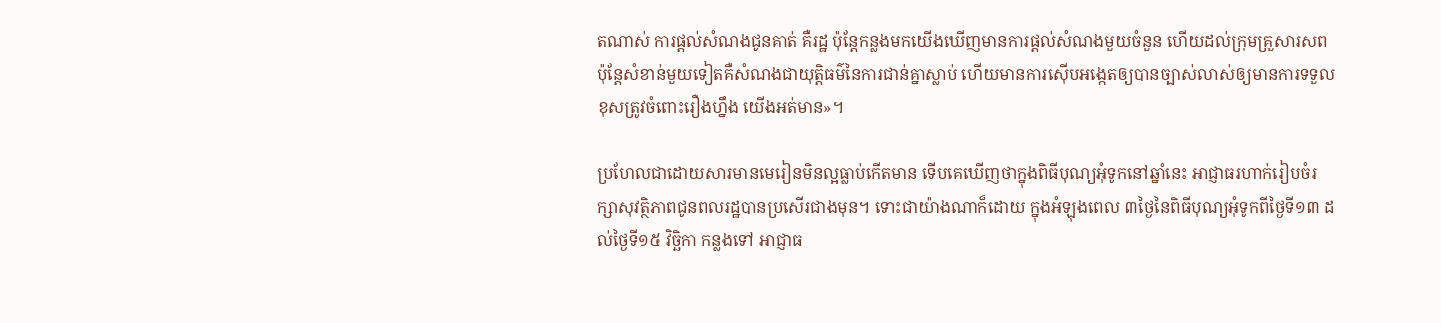តណាស់ ការផ្តល់សំណងជូនគាត់ គឺរដ្ឋ ប៉ុន្តែកន្លងមកយើងឃើញមានការផ្តល់សំណងមួយចំនួន ហើយដល់ក្រុមគ្រួសារសព ប៉ុន្តែសំខាន់មួយទៀតគឺសំណងជាយុត្តិធម៌នៃការជាន់គ្នាស្លាប់ ហើយមានការស៊ើបអង្កេតឲ្យបានច្បាស់លាស់ឲ្យមានការទទួលខុសត្រូវចំពោះរឿងហ្នឹង យើងអត់មាន»។

ប្រហែលជាដោយសារមានមេរៀនមិនល្អធ្លាប់កើតមាន ទើបគេឃើញថាក្នុងពិធីបុណ្យអុំទូកនៅឆ្នាំនេះ អាជ្ញាធរហាក់រៀបចំរក្សាសុវត្ថិភាពជូនពលរដ្ឋបានប្រសើរជាងមុន។ ទោះជាយ៉ាងណាក៏ដោយ ក្នុងអំឡុងពេល ៣ថ្ងៃនៃពិធីបុណ្យអុំទូកពីថ្ងៃទី១៣ ដល់ថ្ងៃទី១៥ វិច្ឆិកា កន្លងទៅ អាជ្ញាធ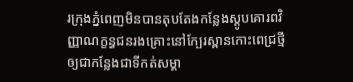រក្រុងភ្នំពេញមិនបានតុបតែងកន្លែងស្តូបគោរពវិញ្ញាណក្ខន្ធជនរងគ្រោះនៅក្បែរស្ពានកោះពេជ្រថ្មី ឲ្យជាកន្លែងជាទីកត់សម្គា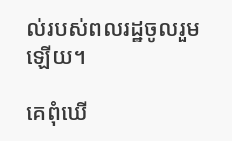ល់របស់ពលរដ្ឋចូលរួមឡើយ។

គេពុំឃើ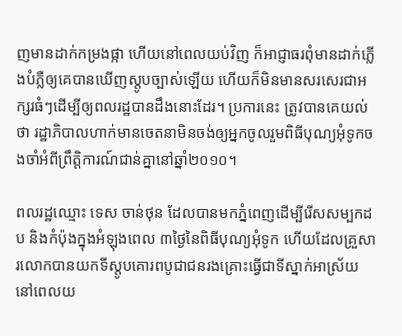ញមានដាក់កម្រងផ្កា ហើយនៅពេលយប់វិញ ក៏អាជ្ញាធរពុំមានដាក់ភ្លើងបំភ្លឺឲ្យគេបានឃើញស្តូបច្បាស់ឡើយ ហើយក៏មិនមានសរសេរជាអក្សរធំៗដើម្បីឲ្យពលរដ្ឋបានដឹងនោះដែរ។ ប្រការនេះ ត្រូវបានគេយល់ថា រដ្ឋាភិបាលហាក់មានចេតនាមិនចង់ឲ្យអ្នកចូលរួមពិធីបុណ្យអុំទូកចងចាំអំពីព្រឹត្តិការណ៍ជាន់គ្នានៅឆ្នាំ២០១០។

ពលរដ្ឋឈ្មោះ ទេស ចាន់ថុន ដែលបានមកភ្នំពេញដើម្បីរើសសម្បកដប និងកំប៉ុងក្នុងអំឡុងពេល ៣ថ្ងៃនៃពិធីបុណ្យអុំទូក ហើយដែលគ្រួសារលោកបានយកទីស្តូបគោរពបូជាជនរងគ្រោះធ្វើជាទីស្នាក់អាស្រ័យនៅពេលយ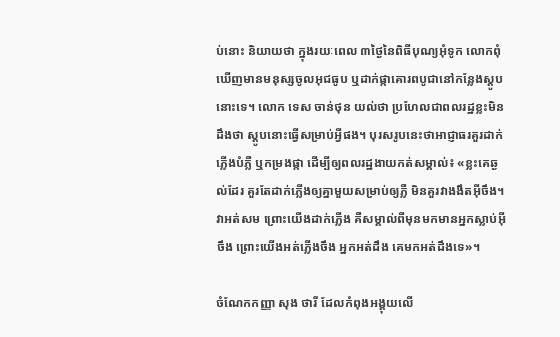ប់នោះ និយាយថា ក្នុងរយៈពេល ៣ថ្ងៃនៃពិធីបុណ្យអុំទូក លោកពុំឃើញមានមនុស្សចូលអុជធូប ឬដាក់ផ្កាគោរពបូជានៅកន្លែងស្តូបនោះទេ។ លោក ទេស ចាន់ថុន យល់ថា ប្រហែលជាពលរដ្ឋខ្លះមិនដឹងថា ស្តូបនោះធ្វើសម្រាប់អ្វីផង។ បុរសរូបនេះថាអាជ្ញាធរគួរដាក់ភ្លើងបំភ្លឺ ឬកម្រងផ្កា ដើម្បីឲ្យពលរដ្ឋងាយកត់សម្គាល់៖ «ខ្លះគេឆ្ងល់ដែរ គួរតែដាក់ភ្លើងឲ្យគ្នាមួយសម្រាប់ឲ្យភ្លឺ មិនគួរវាងងឹតអ៊ីចឹង។ វាអត់សម ព្រោះយើងដាក់ភ្លើង គឺសម្គាល់ពីមុនមកមានអ្នកស្លាប់អ៊ីចឹង ព្រោះយើងអត់ភ្លើងចឹង អ្នកអត់ដឹង គេមកអត់ដឹងទេ»។

ចំណែកកញ្ញា សុង ថារី ដែលកំពុងអង្គុយលើ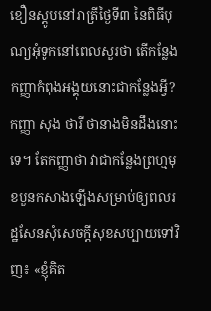ខឿនស្តូបនៅរាត្រីថ្ងៃទី៣ នៃពិធីបុណ្យអុំទូកនៅពេលសួរថា តើកន្លែងកញ្ញាកំពុងអង្គុយនោះជាកន្លែងអ្វី? កញ្ញា សុង ថារី ថានាងមិនដឹងនោះទេ។ តែកញ្ញាថា វាជាកន្លែងព្រហ្មមុខបួនកសាងឡើងសម្រាប់ឲ្យពលរដ្ឋសែនសុំសេចក្តីសុខសប្បាយទៅវិញ៖ «ខ្ញុំគិត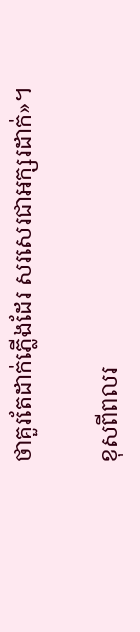ថាគួរតែដាក់ភ្លើងដែរ សរសេរជាអក្សរដាក់»។

ខុសពីពលរ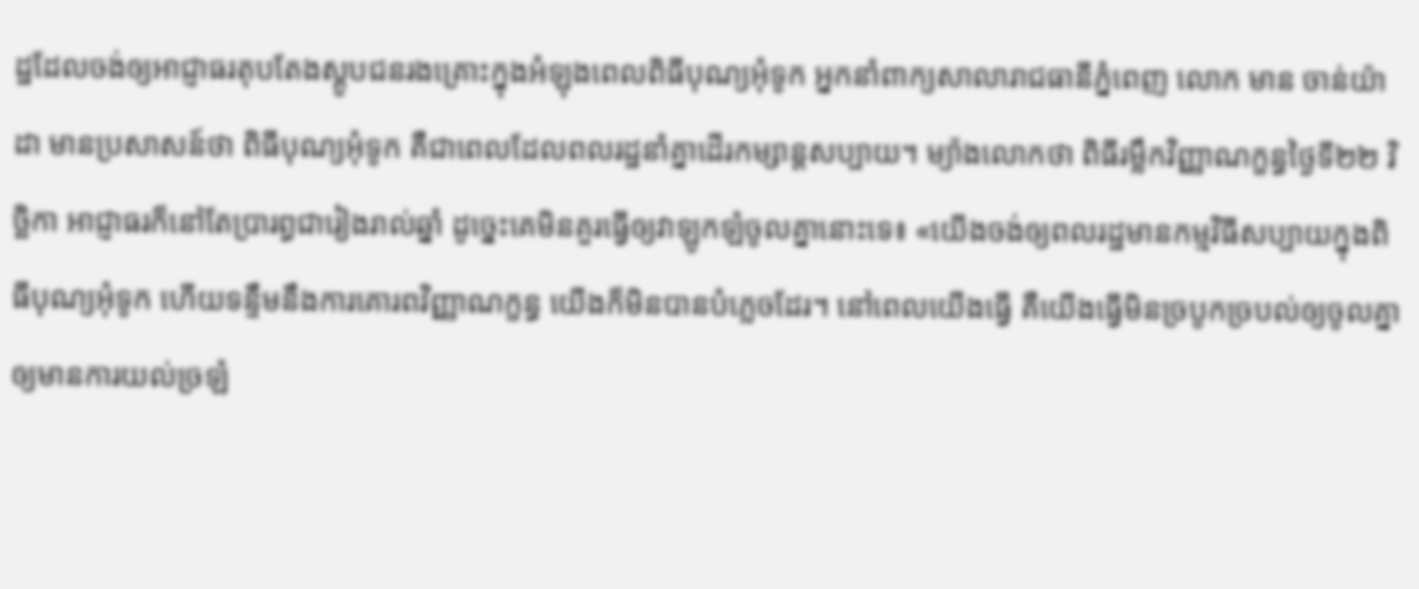ដ្ឋដែលចង់ឲ្យអាជ្ញាធរតុបតែងស្តូបជនរងគ្រោះក្នុងអំឡុងពេលពិធីបុណ្យអុំទូក អ្នកនាំពាក្យសាលារាជធានីភ្នំពេញ លោក មាន ចាន់យ៉ាដា មានប្រសាសន៍ថា ពិធីបុណ្យអុំទូក គឺជាពេលដែលពលរដ្ឋនាំគ្នាដើរកម្សាន្តសប្បាយ។ ម្យ៉ាងលោកថា ពិធីរម្លឹកវិញ្ញាណក្ខន្ធថ្ងៃទី២២ វិច្ឆិកា អាជ្ញាធរក៏នៅតែប្រារព្ធជារៀងរាល់ឆ្នាំ ដូច្នេះគេមិនគួរធ្វើឲ្យវាឡូកឡំចូលគ្នានោះទេ៖ «យើងចង់ឲ្យពលរដ្ឋមានកម្មវិធីសប្បាយក្នុងពិធីបុណ្យអុំទូក ហើយទន្ទឹមនឹងការគោរពវិញ្ញាណក្ខន្ធ យើងក៏មិនបានបំភ្លេចដែរ។ នៅពេលយើងធ្វើ គឺយើងធ្វើមិនច្របូកច្របល់ឲ្យចូលគ្នាឲ្យមានការយល់ច្រឡំ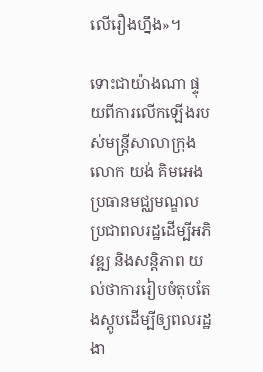លើរឿងហ្នឹង»។

ទោះជាយ៉ាងណា ផ្ទុយពីការលើកឡើងរបស់មន្ត្រីសាលាក្រុង លោក យង់ គិមអេង ប្រធានមជ្ឈមណ្ឌលប្រជាពលរដ្ឋដើម្បីអភិវឌ្ឍ និងសន្តិភាព យល់ថាការរៀបចំតុបតែងស្តូបដើម្បីឲ្យពលរដ្ឋងា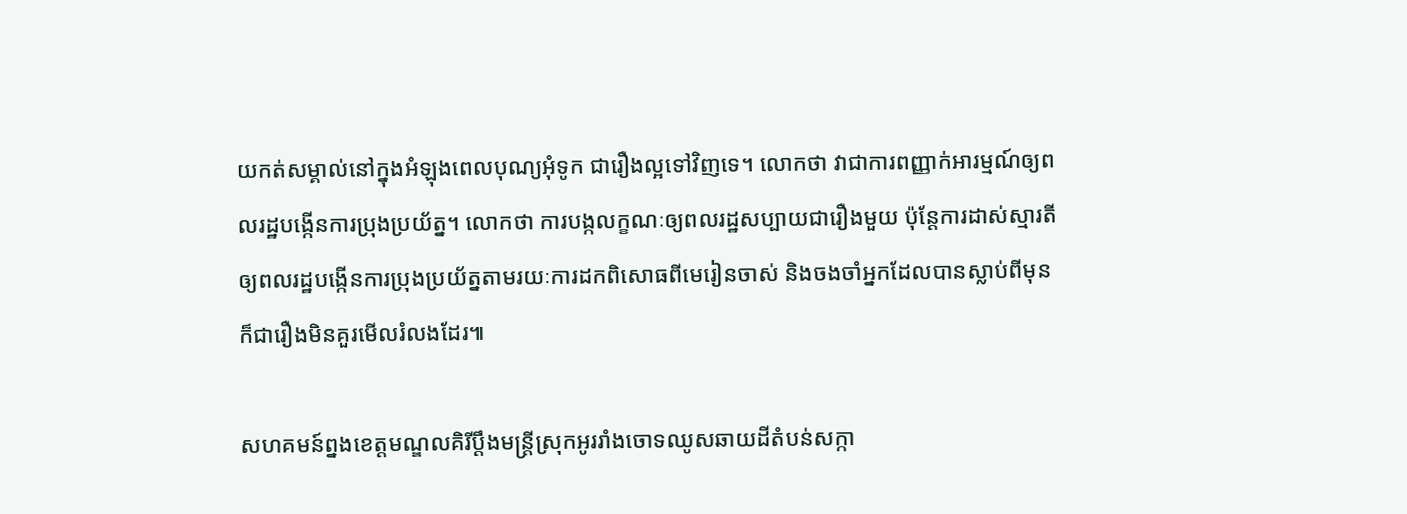យកត់សម្គាល់នៅក្នុងអំឡុងពេលបុណ្យអុំទូក ជារឿងល្អទៅវិញទេ។ លោកថា វាជាការពញ្ញាក់អារម្មណ៍ឲ្យពលរដ្ឋបង្កើនការប្រុងប្រយ័ត្ន។ លោកថា ការបង្កលក្ខណៈឲ្យពលរដ្ឋសប្បាយជារឿងមួយ ប៉ុន្តែការដាស់ស្មារតីឲ្យពលរដ្ឋបង្កើនការប្រុងប្រយ័ត្នតាមរយៈការដកពិសោធពីមេរៀនចាស់ និងចងចាំអ្នកដែលបានស្លាប់ពីមុន ក៏ជារឿងមិនគួរមើលរំលងដែរ៕

សហគមន៍ព្នងខេត្តមណ្ឌលគិរីប្ដឹងមន្ត្រីស្រុកអូររាំងចោទឈូសឆាយដីតំបន់សក្កា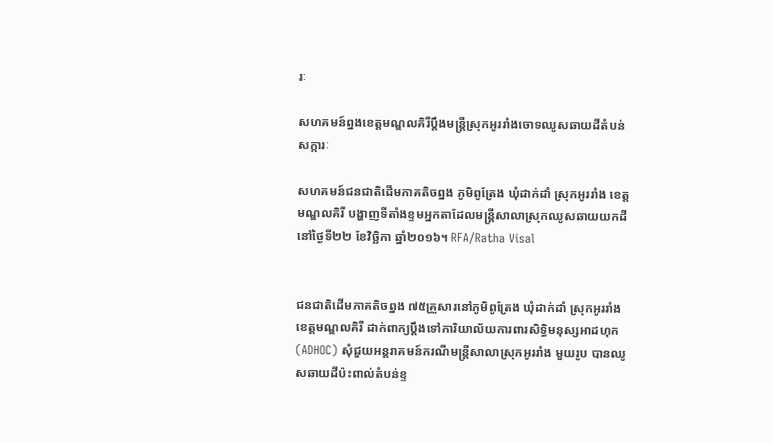រៈ

សហគមន៍ព្នងខេត្តមណ្ឌលគិរីប្ដឹងមន្ត្រីស្រុកអូររាំងចោទឈូសឆាយដីតំបន់សក្ការៈ

សហគមន៍ជនជាតិដើមភាគតិចព្នង ភូមិពូត្រែង ឃុំដាក់ដាំ ស្រុកអូររាំង ខេត្តមណ្ឌលគិរី បង្ហាញទីតាំងខ្ទមអ្នកតាដែលមន្ត្រីសាលាស្រុកឈូសឆាយយកដីនៅថ្ងៃទី២២ ខែវិច្ឆិកា ឆ្នាំ២០១៦។ RFA/Ratha Visal


ជនជាតិដើមភាគតិចព្នង ៧៥គ្រួសារនៅភូមិពូត្រែង ឃុំដាក់ដាំ ស្រុកអូររាំង ខេត្តមណ្ឌលគិរី ដាក់ពាក្យប្ដឹងទៅការិយាល័យការពារសិទ្ធិមនុស្សអាដហុក (ADHOC) សុំជួយអន្តរាគមន៍ករណីមន្ត្រីសាលាស្រុកអូររាំង មួយរូប បានឈូសឆាយដីប៉ះពាល់តំបន់ខ្ទ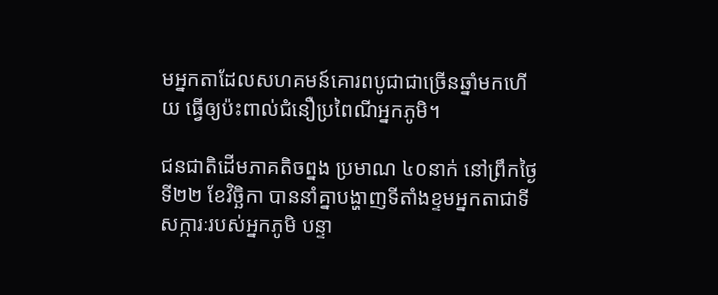មអ្នកតាដែលសហគមន៍គោរពបូជាជាច្រើនឆ្នាំមកហើយ ធ្វើឲ្យប៉ះពាល់ជំនឿប្រពៃណីអ្នកភូមិ។

ជនជាតិដើមភាគតិចព្នង ប្រមាណ ៤០នាក់ នៅព្រឹកថ្ងៃទី២២ ខែវិច្ឆិកា បាននាំគ្នាបង្ហាញទីតាំងខ្ទមអ្នកតាជាទីសក្ការៈរបស់អ្នកភូមិ បន្ទា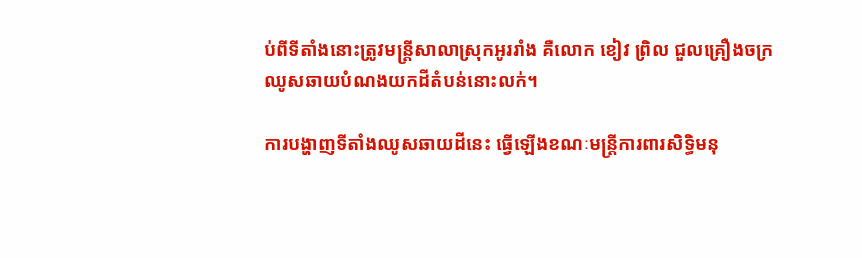ប់ពីទីតាំងនោះត្រូវមន្ត្រីសាលាស្រុកអូររាំង គឺលោក ខៀវ ព្រិល ជួលគ្រឿងចក្រឈូសឆាយបំណងយកដីតំបន់នោះលក់។

ការបង្ហាញទីតាំងឈូសឆាយដីនេះ ធ្វើឡើងខណៈមន្ត្រីការពារសិទ្ធិមនុ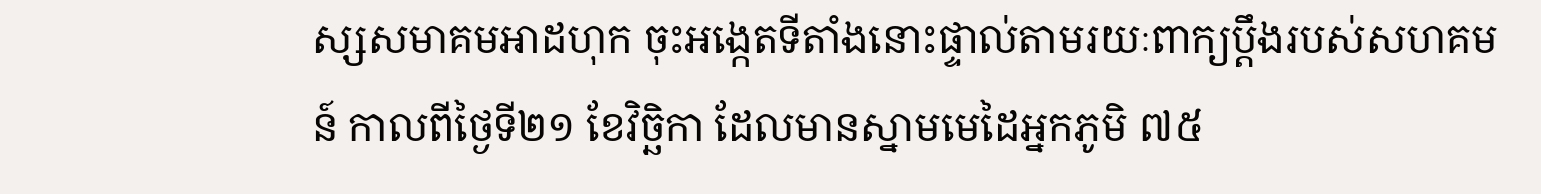ស្សសមាគមអាដហុក ចុះអង្កេតទីតាំងនោះផ្ទាល់តាមរយៈពាក្យប្ដឹងរបស់សហគមន៍ កាលពីថ្ងៃទី២១ ខែវិច្ឆិកា ដែលមានស្នាមមេដៃអ្នកភូមិ ៧៥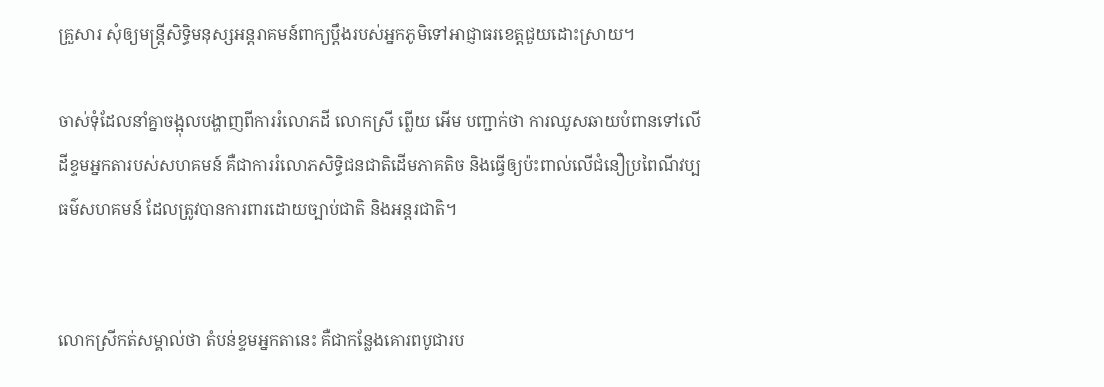គ្រួសារ សុំឲ្យមន្ត្រីសិទ្ធិមនុស្សអន្តរាគមន៍ពាក្យប្ដឹងរបស់អ្នកភូមិទៅអាជ្ញាធរខេត្តជួយដោះស្រាយ។

ចាស់ទុំដែលនាំគ្នាចង្អុលបង្ហាញពីការរំលោភដី លោកស្រី ព្លើយ អើម បញ្ជាក់ថា ការឈូសឆាយបំពានទៅលើដីខ្ទមអ្នកតារបស់សហគមន៍ គឺជាការរំលោភសិទ្ធិជនជាតិដើមភាគតិច និងធ្វើឲ្យប៉ះពាល់លើជំនឿប្រពៃណីវប្បធម៌សហគមន៍ ដែលត្រូវបានការពារដោយច្បាប់ជាតិ និងអន្តរជាតិ។


លោកស្រីកត់សម្គាល់ថា តំបន់ខ្ទមអ្នកតានេះ គឺជាកន្លែងគោរពបូជារប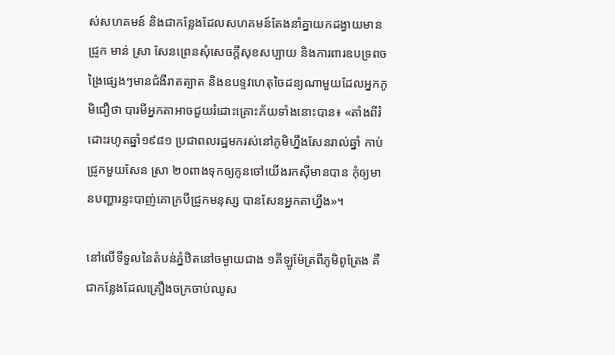ស់សហគមន៍ និងជាកន្លែងដែលសហគមន៍តែងនាំគ្នាយកដង្វាយមានជ្រូក មាន់ ស្រា សែនព្រេនសុំសេចក្តីសុខសប្បាយ និងការពារឧបទ្រពចង្រៃផ្សេងៗមានជំងឺរាតត្បាត និងឧបទ្ទវហេតុចៃដន្យណាមួយដែលអ្នកភូមិជឿថា បារមីអ្នកតាអាចជួយរំដោះគ្រោះភ័យទាំងនោះបាន៖ «តាំងពីរំដោះរហូតឆ្នាំ១៩៨១ ប្រជាពលរដ្ឋមករស់នៅភូមិហ្នឹងសែនរាល់ឆ្នាំ កាប់ជ្រូកមួយសែន ស្រា ២០ពាងទុកឲ្យកូនចៅយើងរកស៊ីមានបាន កុំឲ្យមានបញ្ហារន្ទះបាញ់គោក្របីជ្រូកមនុស្ស បានសែនអ្នកតាហ្នឹង»។

នៅលើទីទួលនៃតំបន់ភ្នំឋិតនៅចម្ងាយជាង ១គីឡូម៉ែត្រពីភូមិពូត្រែង គឺជាកន្លែងដែលគ្រឿងចក្រចាប់ឈូស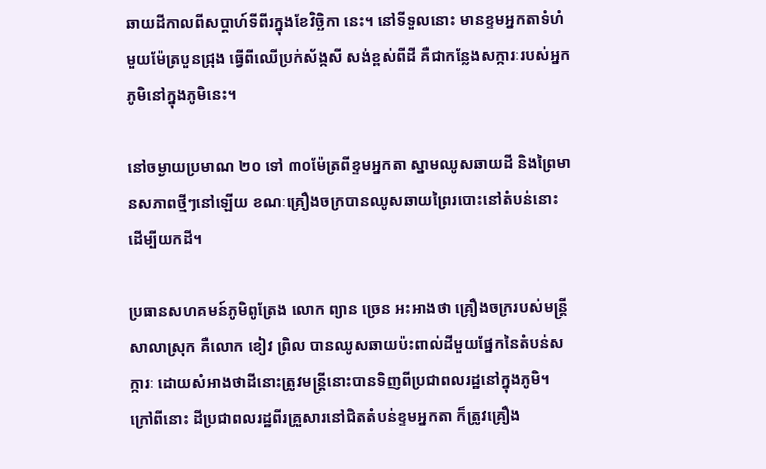ឆាយដីកាលពីសប្ដាហ៍ទីពីរក្នុងខែវិច្ឆិកា នេះ។ នៅទីទួលនោះ មានខ្ទមអ្នកតាទំហំមួយម៉ែត្របួនជ្រុង ធ្វើពីឈើប្រក់ស័ង្កសី សង់ខ្ពស់ពីដី គឺជាកន្លែងសក្ការៈរបស់អ្នកភូមិនៅក្នុងភូមិនេះ។

នៅចម្ងាយប្រមាណ ២០ ទៅ ៣០ម៉ែត្រពីខ្ទមអ្នកតា ស្នាមឈូសឆាយដី និងព្រៃមានសភាពថ្មីៗនៅឡើយ ខណៈគ្រឿងចក្របានឈូសឆាយព្រៃរបោះនៅតំបន់នោះដើម្បីយកដី។

ប្រធានសហគមន៍ភូមិពូត្រែង លោក ព្យាន ច្រេន អះអាងថា គ្រឿងចក្ររបស់មន្ត្រីសាលាស្រុក គឺលោក ខៀវ ព្រិល បានឈូសឆាយប៉ះពាល់ដីមួយផ្នែកនៃតំបន់សក្ការៈ ដោយសំអាងថាដីនោះត្រូវមន្ត្រីនោះបានទិញពីប្រជាពលរដ្ឋនៅក្នុងភូមិ។ ក្រៅពីនោះ ដីប្រជាពលរដ្ឋពីរគ្រួសារនៅជិតតំបន់ខ្ទមអ្នកតា ក៏ត្រូវគ្រឿង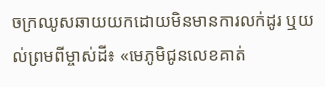ចក្រឈូសឆាយយកដោយមិនមានការលក់ដូរ ឬយល់ព្រមពីម្ចាស់ដី៖ «មេភូមិជូនលេខគាត់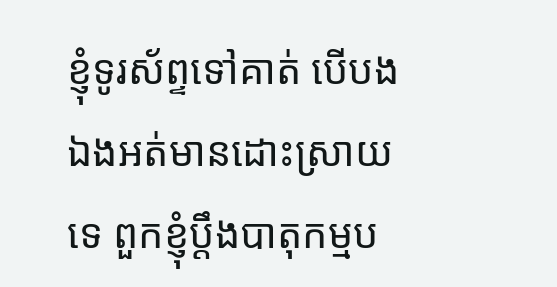ខ្ញុំទូរស័ព្ទទៅគាត់ បើបងឯងអត់មានដោះស្រាយទេ ពួកខ្ញុំប្ដឹងបាតុកម្មប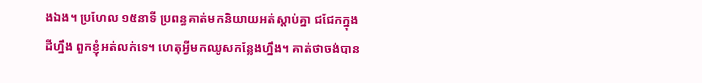ងឯង។ ប្រហែល ១៥នាទី ប្រពន្ធគាត់មកនិយាយអត់ស្តាប់គ្នា ជជែកក្នុងដីហ្នឹង ពួកខ្ញុំអត់លក់ទេ។ ហេតុអ្វីមកឈូសកន្លែងហ្នឹង។ គាត់ថាចង់បាន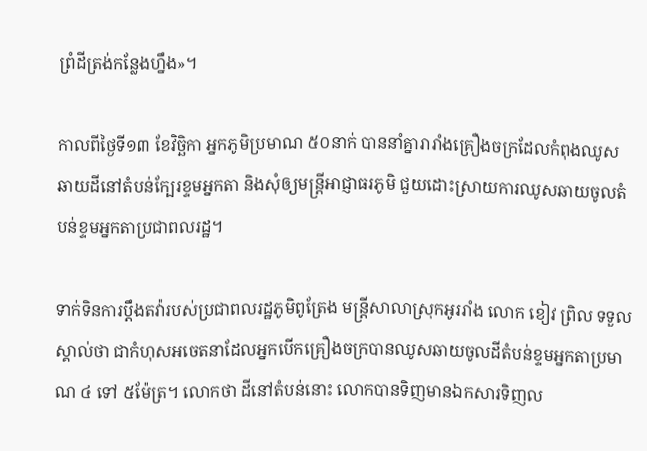ព្រំដីត្រង់កន្លែងហ្នឹង»។

កាលពីថ្ងៃទី១៣ ខែវិច្ឆិកា អ្នកភូមិប្រមាណ ៥០នាក់ បាននាំគ្នារារាំងគ្រឿងចក្រដែលកំពុងឈូសឆាយដីនៅតំបន់ក្បែរខ្ទមអ្នកតា និងសុំឲ្យមន្ត្រីអាជ្ញាធរភូមិ ជួយដោះស្រាយការឈូសឆាយចូលតំបន់ខ្ទមអ្នកតាប្រជាពលរដ្ឋ។

ទាក់ទិនការប្ដឹងតវ៉ារបស់ប្រជាពលរដ្ឋភូមិពូត្រែង មន្ត្រីសាលាស្រុកអូររាំង លោក ខៀវ ព្រិល ទទួលស្គាល់ថា ជាកំហុសអចេតនាដែលអ្នកបើកគ្រឿងចក្របានឈូសឆាយចូលដីតំបន់ខ្ទមអ្នកតាប្រមាណ ៤ ទៅ ៥ម៉ែត្រ។ លោកថា ដីនៅតំបន់នោះ លោកបានទិញមានឯកសារទិញល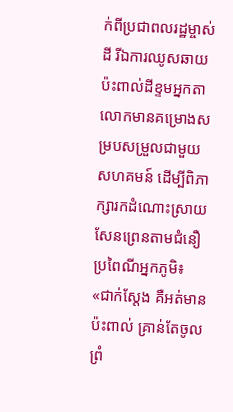ក់ពីប្រជាពលរដ្ឋម្ចាស់ដី រីឯការឈូសឆាយប៉ះពាល់ដីខ្ទមអ្នកតា លោកមានគម្រោងសម្របសម្រួលជាមួយសហគមន៍ ដើម្បីពិភាក្សារកដំណោះស្រាយសែនព្រេនតាមជំនឿប្រពៃណីអ្នកភូមិ៖ «ជាក់ស្តែង គឺអត់មានប៉ះពាល់ គ្រាន់តែចូលព្រំ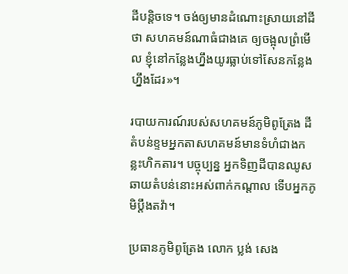ដីបន្តិចទេ។ ចង់ឲ្យមានដំណោះស្រាយនៅដីថា សហគមន៍ណាធំជាងគេ ឲ្យចង្អុលព្រំមើល ខ្ញុំនៅកន្លែងហ្នឹងយូរធ្លាប់ទៅសែនកន្លែងហ្នឹងដែរ»។

របាយការណ៍របស់សហគមន៍ភូមិពូត្រែង ដីតំបន់ខ្ទមអ្នកតាសហគមន៍មានទំហំជាងកន្លះហិកតារ។ បច្ចុប្បន្ន អ្នកទិញដីបានឈូសឆាយតំបន់នោះអស់ពាក់កណ្ដាល ទើបអ្នកភូមិប្ដឹងតវ៉ា។

ប្រធានភូមិពូត្រែង លោក ប្លង់ សេង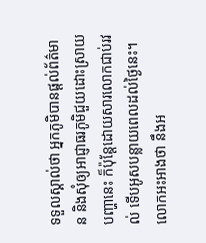ទទួលស្គាល់ថា អ្នកភូមិបានផ្តល់ព័ត៌មាន និងសុំឲ្យអាជ្ញាធរភូមិជួយដោះស្រាយបញ្ហានេះ ក៏ប៉ុន្តែដោយសារលោកជាប់រវល់ ទើបអូសបន្លាយពេលដល់ថ្ងៃនេះ។ លោកអះអាងថា នឹងអ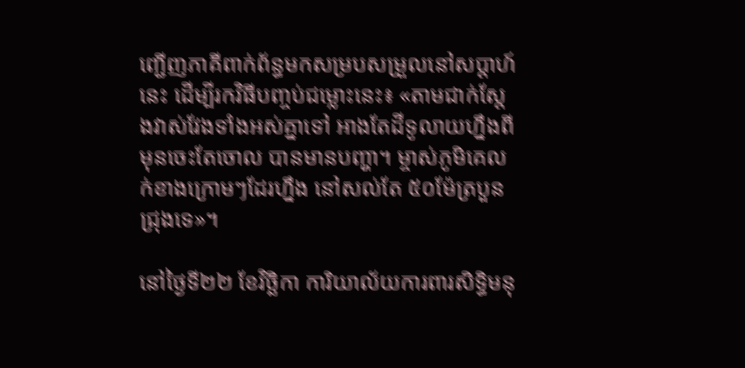ញ្ជើញភាគីពាក់ព័ន្ធមកសម្របសម្រួលនៅសប្ដាហ៍នេះ ដើម្បីរកវិធីបញ្ចប់ជម្លោះនេះ៖ «តាមជាក់ស្តែងវាស់វែងទាំងអស់គ្នាទៅ អាងតែដីទូលាយហ្នឹងពីមុនចេះតែចោល បានមានបញ្ហា។ ម្ចាស់ភូមិគេលក់ខាងក្រោមៗដែរហ្នឹង នៅសល់តែ ៥០ម៉ែត្របួនជ្រុងទេ»។

នៅថ្ងៃទី២២ ខែវិច្ឆិកា ការិយាល័យការពារសិទ្ធិមនុ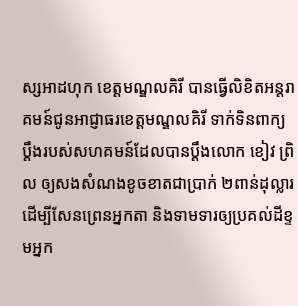ស្សអាដហុក ខេត្តមណ្ឌលគិរី បានធ្វើលិខិតអន្តរាគមន៍ជូនអាជ្ញាធរខេត្តមណ្ឌលគិរី ទាក់ទិនពាក្យប្ដឹងរបស់សហគមន៍ដែលបានប្ដឹងលោក ខៀវ ព្រិល ឲ្យសងសំណងខូចខាតជាប្រាក់ ២ពាន់ដុល្លារ ដើម្បីសែនព្រេនអ្នកតា និងទាមទារឲ្យប្រគល់ដីខ្ទមអ្នក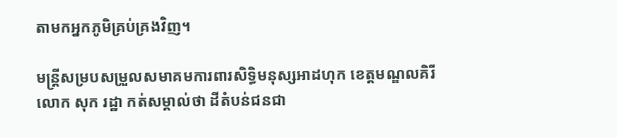តាមកអ្នកភូមិគ្រប់គ្រងវិញ។

មន្ត្រីសម្របសម្រួលសមាគមការពារសិទ្ធិមនុស្សអាដហុក ខេត្តមណ្ឌលគិរី លោក សុក រដ្ឋា កត់សម្គាល់ថា ដីតំបន់ជនជា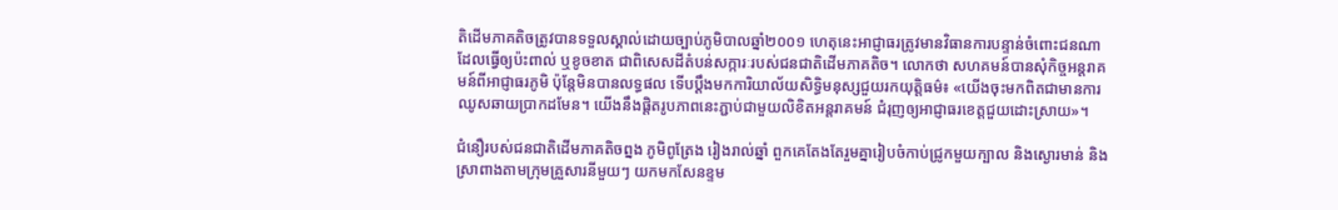តិដើមភាគតិចត្រូវបានទទួលស្គាល់ដោយច្បាប់ភូមិបាលឆ្នាំ២០០១ ហេតុនេះអាជ្ញាធរត្រូវមានវិធានការបន្ទាន់ចំពោះជនណាដែលធ្វើឲ្យប៉ះពាល់ ឬខូចខាត ជាពិសេសដីតំបន់សក្ការៈរបស់ជនជាតិដើមភាគតិច។ លោកថា សហគមន៍បានសុំកិច្ចអន្តរាគមន៍ពីអាជ្ញាធរភូមិ ប៉ុន្តែមិនបានលទ្ធផល ទើបប្ដឹងមកការិយាល័យសិទ្ធិមនុស្សជួយរកយុត្តិធម៌៖ «យើងចុះមកពិតជាមានការឈូសឆាយប្រាកដមែន។ យើងនឹងផ្ដិតរូបភាពនេះភ្ជាប់ជាមួយលិខិតអន្តរាគមន៍ ជំរុញឲ្យអាជ្ញាធរខេត្តជួយដោះស្រាយ»។

ជំនឿរបស់ជនជាតិដើមភាគតិចព្នង ភូមិពូត្រែង រៀងរាល់ឆ្នាំ ពួកគេតែងតែរួមគ្នារៀបចំកាប់ជ្រូកមួយក្បាល និងស្ងោរមាន់ និងស្រាពាងតាមក្រុមគ្រួសារនីមួយៗ យកមកសែនខ្ទម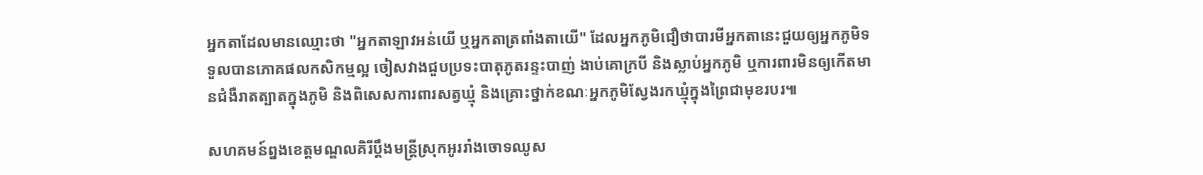អ្នកតាដែលមានឈ្មោះថា "អ្នកតាឡាវអន់យើ ឬអ្នកតាត្រពាំងតាយើ" ដែលអ្នកភូមិជឿថាបារមីអ្នកតានេះជួយឲ្យអ្នកភូមិទទួលបានភោគផលកសិកម្មល្អ ចៀសវាងជួបប្រទះបាតុភូតរន្ទះបាញ់ ងាប់គោក្របី និងស្លាប់អ្នកភូមិ ឬការពារមិនឲ្យកើតមានជំងឺរាតត្បាតក្នុងភូមិ និងពិសេសការពារសត្វឃ្មុំ និងគ្រោះថ្នាក់ខណៈអ្នកភូមិស្វែងរកឃ្មុំក្នុងព្រៃជាមុខរបរ៕

សហគមន៍ព្នងខេត្តមណ្ឌលគិរីប្ដឹងមន្ត្រីស្រុកអូររាំងចោទឈូស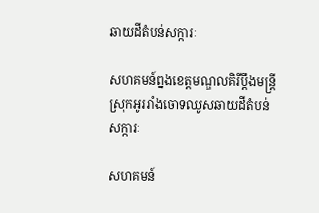ឆាយដីតំបន់សក្ការៈ

សហគមន៍ព្នងខេត្តមណ្ឌលគិរីប្ដឹងមន្ត្រីស្រុកអូររាំងចោទឈូសឆាយដីតំបន់សក្ការៈ

សហគមន៍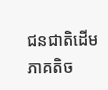ជនជាតិដើមភាគតិច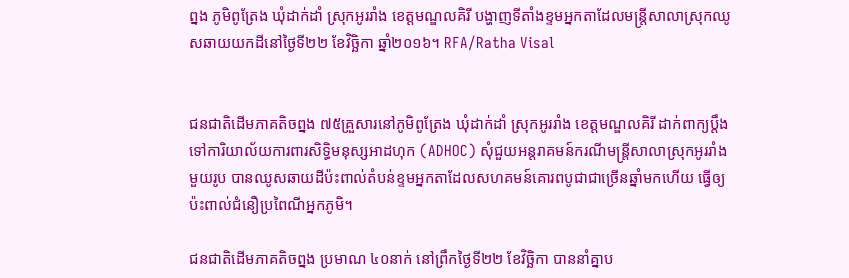ព្នង ភូមិពូត្រែង ឃុំដាក់ដាំ ស្រុកអូររាំង ខេត្តមណ្ឌលគិរី បង្ហាញទីតាំងខ្ទមអ្នកតាដែលមន្ត្រីសាលាស្រុកឈូសឆាយយកដីនៅថ្ងៃទី២២ ខែវិច្ឆិកា ឆ្នាំ២០១៦។ RFA/Ratha Visal


ជនជាតិដើមភាគតិចព្នង ៧៥គ្រួសារនៅភូមិពូត្រែង ឃុំដាក់ដាំ ស្រុកអូររាំង ខេត្តមណ្ឌលគិរី ដាក់ពាក្យប្ដឹងទៅការិយាល័យការពារសិទ្ធិមនុស្សអាដហុក (ADHOC) សុំជួយអន្តរាគមន៍ករណីមន្ត្រីសាលាស្រុកអូររាំង មួយរូប បានឈូសឆាយដីប៉ះពាល់តំបន់ខ្ទមអ្នកតាដែលសហគមន៍គោរពបូជាជាច្រើនឆ្នាំមកហើយ ធ្វើឲ្យប៉ះពាល់ជំនឿប្រពៃណីអ្នកភូមិ។

ជនជាតិដើមភាគតិចព្នង ប្រមាណ ៤០នាក់ នៅព្រឹកថ្ងៃទី២២ ខែវិច្ឆិកា បាននាំគ្នាប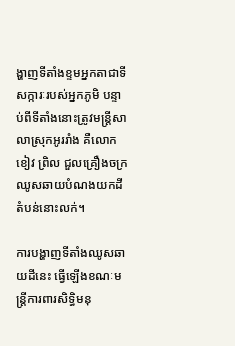ង្ហាញទីតាំងខ្ទមអ្នកតាជាទីសក្ការៈរបស់អ្នកភូមិ បន្ទាប់ពីទីតាំងនោះត្រូវមន្ត្រីសាលាស្រុកអូររាំង គឺលោក ខៀវ ព្រិល ជួលគ្រឿងចក្រឈូសឆាយបំណងយកដីតំបន់នោះលក់។

ការបង្ហាញទីតាំងឈូសឆាយដីនេះ ធ្វើឡើងខណៈមន្ត្រីការពារសិទ្ធិមនុ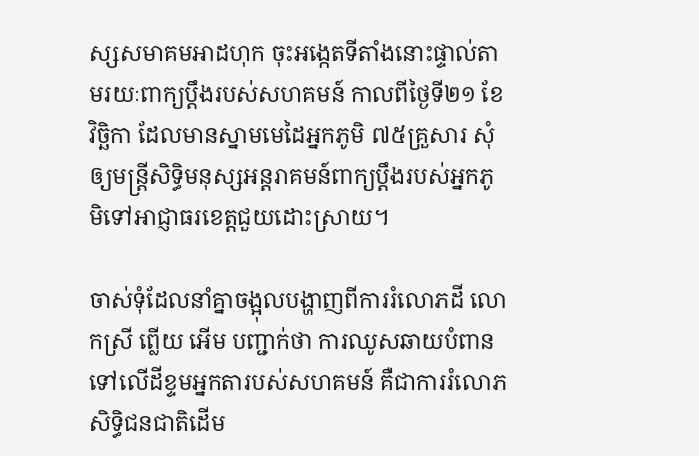ស្សសមាគមអាដហុក ចុះអង្កេតទីតាំងនោះផ្ទាល់តាមរយៈពាក្យប្ដឹងរបស់សហគមន៍ កាលពីថ្ងៃទី២១ ខែវិច្ឆិកា ដែលមានស្នាមមេដៃអ្នកភូមិ ៧៥គ្រួសារ សុំឲ្យមន្ត្រីសិទ្ធិមនុស្សអន្តរាគមន៍ពាក្យប្ដឹងរបស់អ្នកភូមិទៅអាជ្ញាធរខេត្តជួយដោះស្រាយ។

ចាស់ទុំដែលនាំគ្នាចង្អុលបង្ហាញពីការរំលោភដី លោកស្រី ព្លើយ អើម បញ្ជាក់ថា ការឈូសឆាយបំពានទៅលើដីខ្ទមអ្នកតារបស់សហគមន៍ គឺជាការរំលោភសិទ្ធិជនជាតិដើម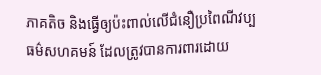ភាគតិច និងធ្វើឲ្យប៉ះពាល់លើជំនឿប្រពៃណីវប្បធម៌សហគមន៍ ដែលត្រូវបានការពារដោយ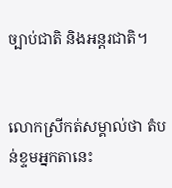ច្បាប់ជាតិ និងអន្តរជាតិ។


លោកស្រីកត់សម្គាល់ថា តំបន់ខ្ទមអ្នកតានេះ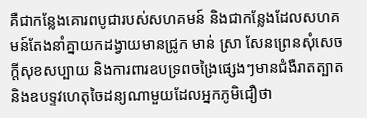គឺជាកន្លែងគោរពបូជារបស់សហគមន៍ និងជាកន្លែងដែលសហគមន៍តែងនាំគ្នាយកដង្វាយមានជ្រូក មាន់ ស្រា សែនព្រេនសុំសេចក្តីសុខសប្បាយ និងការពារឧបទ្រពចង្រៃផ្សេងៗមានជំងឺរាតត្បាត និងឧបទ្ទវហេតុចៃដន្យណាមួយដែលអ្នកភូមិជឿថា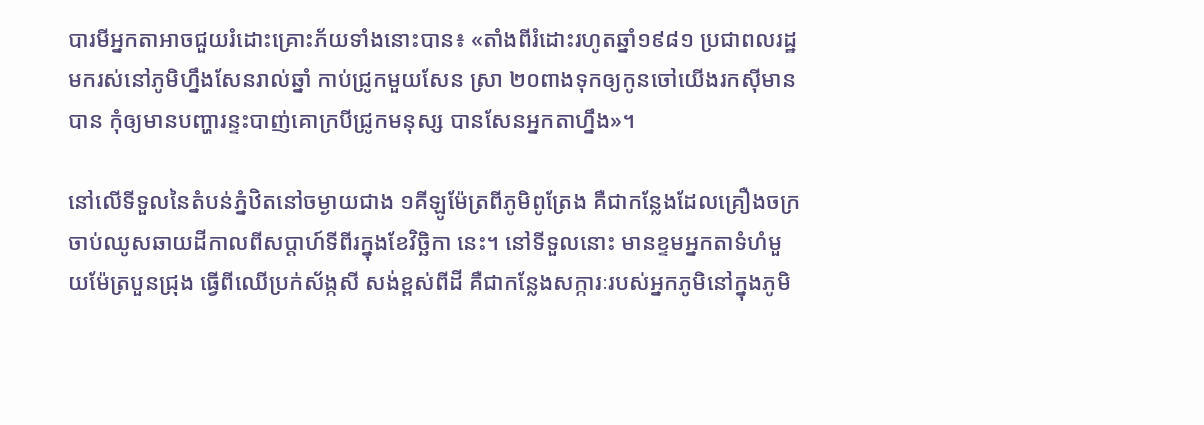បារមីអ្នកតាអាចជួយរំដោះគ្រោះភ័យទាំងនោះបាន៖ «តាំងពីរំដោះរហូតឆ្នាំ១៩៨១ ប្រជាពលរដ្ឋមករស់នៅភូមិហ្នឹងសែនរាល់ឆ្នាំ កាប់ជ្រូកមួយសែន ស្រា ២០ពាងទុកឲ្យកូនចៅយើងរកស៊ីមានបាន កុំឲ្យមានបញ្ហារន្ទះបាញ់គោក្របីជ្រូកមនុស្ស បានសែនអ្នកតាហ្នឹង»។

នៅលើទីទួលនៃតំបន់ភ្នំឋិតនៅចម្ងាយជាង ១គីឡូម៉ែត្រពីភូមិពូត្រែង គឺជាកន្លែងដែលគ្រឿងចក្រចាប់ឈូសឆាយដីកាលពីសប្ដាហ៍ទីពីរក្នុងខែវិច្ឆិកា នេះ។ នៅទីទួលនោះ មានខ្ទមអ្នកតាទំហំមួយម៉ែត្របួនជ្រុង ធ្វើពីឈើប្រក់ស័ង្កសី សង់ខ្ពស់ពីដី គឺជាកន្លែងសក្ការៈរបស់អ្នកភូមិនៅក្នុងភូមិ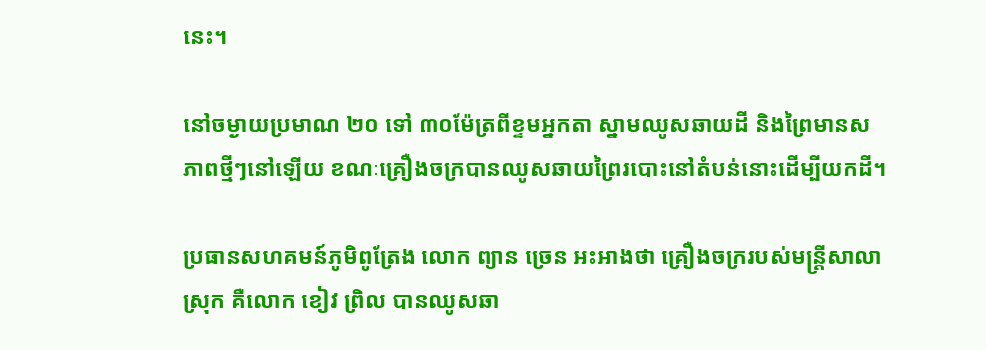នេះ។

នៅចម្ងាយប្រមាណ ២០ ទៅ ៣០ម៉ែត្រពីខ្ទមអ្នកតា ស្នាមឈូសឆាយដី និងព្រៃមានសភាពថ្មីៗនៅឡើយ ខណៈគ្រឿងចក្របានឈូសឆាយព្រៃរបោះនៅតំបន់នោះដើម្បីយកដី។

ប្រធានសហគមន៍ភូមិពូត្រែង លោក ព្យាន ច្រេន អះអាងថា គ្រឿងចក្ររបស់មន្ត្រីសាលាស្រុក គឺលោក ខៀវ ព្រិល បានឈូសឆា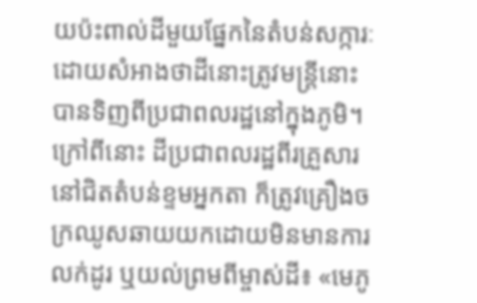យប៉ះពាល់ដីមួយផ្នែកនៃតំបន់សក្ការៈ ដោយសំអាងថាដីនោះត្រូវមន្ត្រីនោះបានទិញពីប្រជាពលរដ្ឋនៅក្នុងភូមិ។ ក្រៅពីនោះ ដីប្រជាពលរដ្ឋពីរគ្រួសារនៅជិតតំបន់ខ្ទមអ្នកតា ក៏ត្រូវគ្រឿងចក្រឈូសឆាយយកដោយមិនមានការលក់ដូរ ឬយល់ព្រមពីម្ចាស់ដី៖ «មេភូ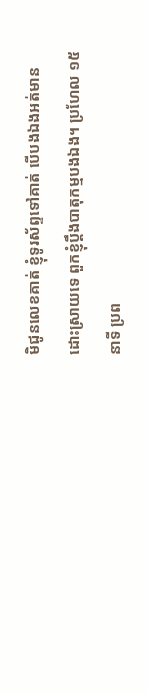មិជូនលេខគាត់ ខ្ញុំទូរស័ព្ទទៅគាត់ បើបងឯងអត់មានដោះស្រាយទេ ពួកខ្ញុំប្ដឹងបាតុកម្មបងឯង។ ប្រហែល ១៥នាទី ប្រព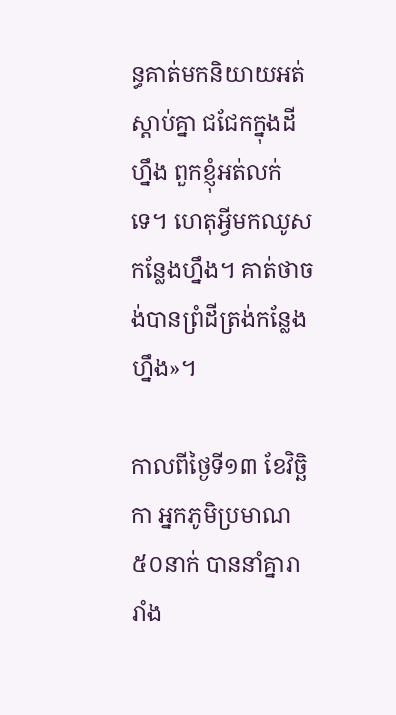ន្ធគាត់មកនិយាយអត់ស្តាប់គ្នា ជជែកក្នុងដីហ្នឹង ពួកខ្ញុំអត់លក់ទេ។ ហេតុអ្វីមកឈូសកន្លែងហ្នឹង។ គាត់ថាចង់បានព្រំដីត្រង់កន្លែងហ្នឹង»។

កាលពីថ្ងៃទី១៣ ខែវិច្ឆិកា អ្នកភូមិប្រមាណ ៥០នាក់ បាននាំគ្នារារាំង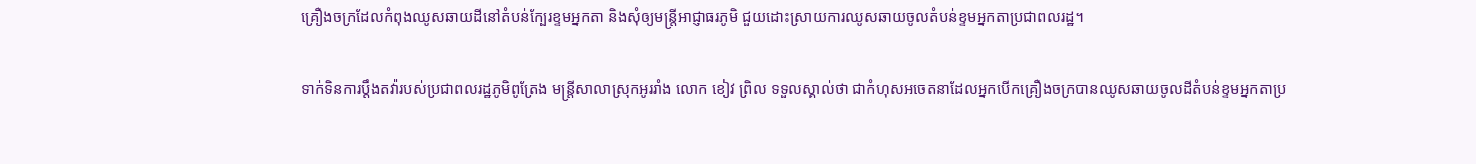គ្រឿងចក្រដែលកំពុងឈូសឆាយដីនៅតំបន់ក្បែរខ្ទមអ្នកតា និងសុំឲ្យមន្ត្រីអាជ្ញាធរភូមិ ជួយដោះស្រាយការឈូសឆាយចូលតំបន់ខ្ទមអ្នកតាប្រជាពលរដ្ឋ។

ទាក់ទិនការប្ដឹងតវ៉ារបស់ប្រជាពលរដ្ឋភូមិពូត្រែង មន្ត្រីសាលាស្រុកអូររាំង លោក ខៀវ ព្រិល ទទួលស្គាល់ថា ជាកំហុសអចេតនាដែលអ្នកបើកគ្រឿងចក្របានឈូសឆាយចូលដីតំបន់ខ្ទមអ្នកតាប្រ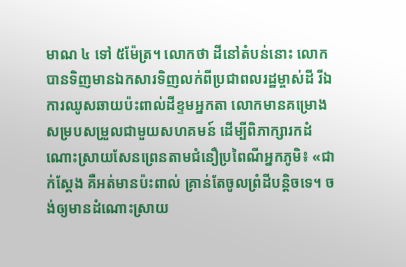មាណ ៤ ទៅ ៥ម៉ែត្រ។ លោកថា ដីនៅតំបន់នោះ លោកបានទិញមានឯកសារទិញលក់ពីប្រជាពលរដ្ឋម្ចាស់ដី រីឯការឈូសឆាយប៉ះពាល់ដីខ្ទមអ្នកតា លោកមានគម្រោងសម្របសម្រួលជាមួយសហគមន៍ ដើម្បីពិភាក្សារកដំណោះស្រាយសែនព្រេនតាមជំនឿប្រពៃណីអ្នកភូមិ៖ «ជាក់ស្តែង គឺអត់មានប៉ះពាល់ គ្រាន់តែចូលព្រំដីបន្តិចទេ។ ចង់ឲ្យមានដំណោះស្រាយ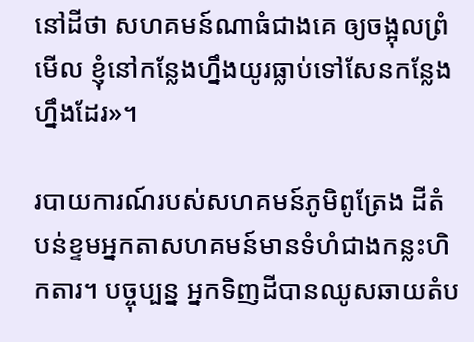នៅដីថា សហគមន៍ណាធំជាងគេ ឲ្យចង្អុលព្រំមើល ខ្ញុំនៅកន្លែងហ្នឹងយូរធ្លាប់ទៅសែនកន្លែងហ្នឹងដែរ»។

របាយការណ៍របស់សហគមន៍ភូមិពូត្រែង ដីតំបន់ខ្ទមអ្នកតាសហគមន៍មានទំហំជាងកន្លះហិកតារ។ បច្ចុប្បន្ន អ្នកទិញដីបានឈូសឆាយតំប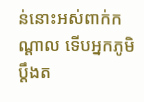ន់នោះអស់ពាក់កណ្ដាល ទើបអ្នកភូមិប្ដឹងត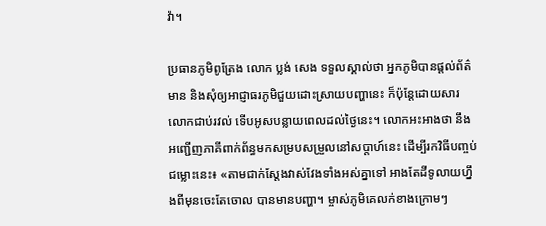វ៉ា។

ប្រធានភូមិពូត្រែង លោក ប្លង់ សេង ទទួលស្គាល់ថា អ្នកភូមិបានផ្តល់ព័ត៌មាន និងសុំឲ្យអាជ្ញាធរភូមិជួយដោះស្រាយបញ្ហានេះ ក៏ប៉ុន្តែដោយសារលោកជាប់រវល់ ទើបអូសបន្លាយពេលដល់ថ្ងៃនេះ។ លោកអះអាងថា នឹងអញ្ជើញភាគីពាក់ព័ន្ធមកសម្របសម្រួលនៅសប្ដាហ៍នេះ ដើម្បីរកវិធីបញ្ចប់ជម្លោះនេះ៖ «តាមជាក់ស្តែងវាស់វែងទាំងអស់គ្នាទៅ អាងតែដីទូលាយហ្នឹងពីមុនចេះតែចោល បានមានបញ្ហា។ ម្ចាស់ភូមិគេលក់ខាងក្រោមៗ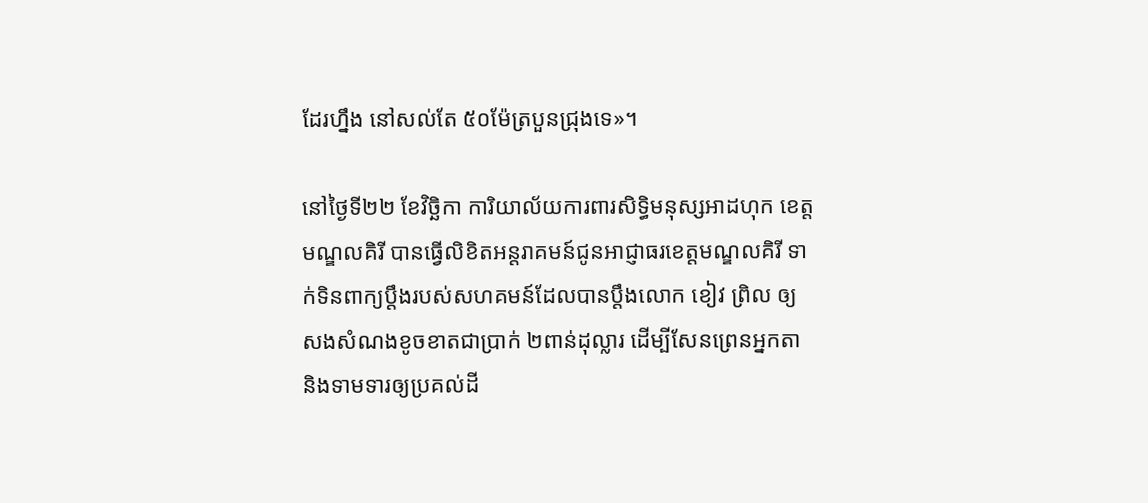ដែរហ្នឹង នៅសល់តែ ៥០ម៉ែត្របួនជ្រុងទេ»។

នៅថ្ងៃទី២២ ខែវិច្ឆិកា ការិយាល័យការពារសិទ្ធិមនុស្សអាដហុក ខេត្តមណ្ឌលគិរី បានធ្វើលិខិតអន្តរាគមន៍ជូនអាជ្ញាធរខេត្តមណ្ឌលគិរី ទាក់ទិនពាក្យប្ដឹងរបស់សហគមន៍ដែលបានប្ដឹងលោក ខៀវ ព្រិល ឲ្យសងសំណងខូចខាតជាប្រាក់ ២ពាន់ដុល្លារ ដើម្បីសែនព្រេនអ្នកតា និងទាមទារឲ្យប្រគល់ដី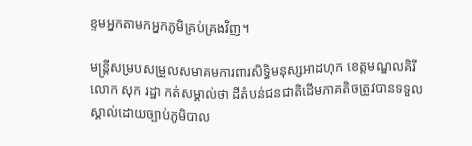ខ្ទមអ្នកតាមកអ្នកភូមិគ្រប់គ្រងវិញ។

មន្ត្រីសម្របសម្រួលសមាគមការពារសិទ្ធិមនុស្សអាដហុក ខេត្តមណ្ឌលគិរី លោក សុក រដ្ឋា កត់សម្គាល់ថា ដីតំបន់ជនជាតិដើមភាគតិចត្រូវបានទទួលស្គាល់ដោយច្បាប់ភូមិបាល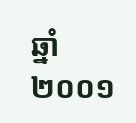ឆ្នាំ២០០១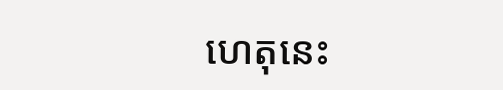ហេតុនេះ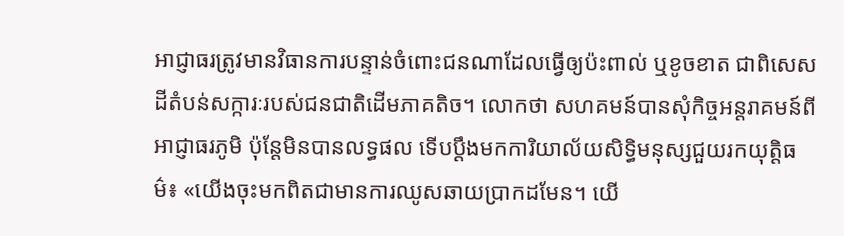អាជ្ញាធរត្រូវមានវិធានការបន្ទាន់ចំពោះជនណាដែលធ្វើឲ្យប៉ះពាល់ ឬខូចខាត ជាពិសេសដីតំបន់សក្ការៈរបស់ជនជាតិដើមភាគតិច។ លោកថា សហគមន៍បានសុំកិច្ចអន្តរាគមន៍ពីអាជ្ញាធរភូមិ ប៉ុន្តែមិនបានលទ្ធផល ទើបប្ដឹងមកការិយាល័យសិទ្ធិមនុស្សជួយរកយុត្តិធម៌៖ «យើងចុះមកពិតជាមានការឈូសឆាយប្រាកដមែន។ យើ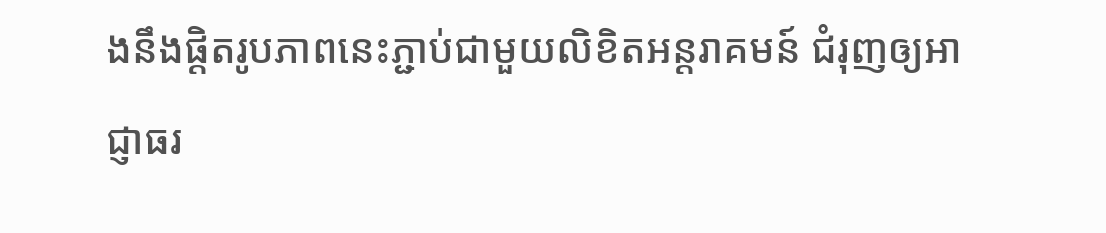ងនឹងផ្ដិតរូបភាពនេះភ្ជាប់ជាមួយលិខិតអន្តរាគមន៍ ជំរុញឲ្យអាជ្ញាធរ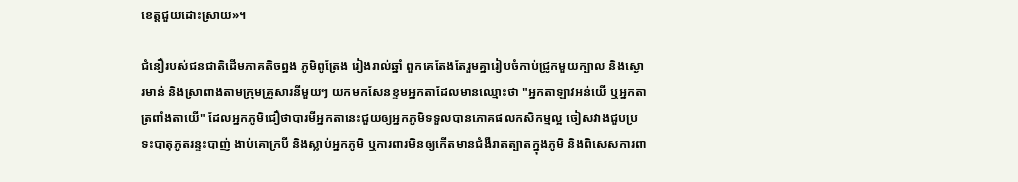ខេត្តជួយដោះស្រាយ»។

ជំនឿរបស់ជនជាតិដើមភាគតិចព្នង ភូមិពូត្រែង រៀងរាល់ឆ្នាំ ពួកគេតែងតែរួមគ្នារៀបចំកាប់ជ្រូកមួយក្បាល និងស្ងោរមាន់ និងស្រាពាងតាមក្រុមគ្រួសារនីមួយៗ យកមកសែនខ្ទមអ្នកតាដែលមានឈ្មោះថា "អ្នកតាឡាវអន់យើ ឬអ្នកតាត្រពាំងតាយើ" ដែលអ្នកភូមិជឿថាបារមីអ្នកតានេះជួយឲ្យអ្នកភូមិទទួលបានភោគផលកសិកម្មល្អ ចៀសវាងជួបប្រទះបាតុភូតរន្ទះបាញ់ ងាប់គោក្របី និងស្លាប់អ្នកភូមិ ឬការពារមិនឲ្យកើតមានជំងឺរាតត្បាតក្នុងភូមិ និងពិសេសការពា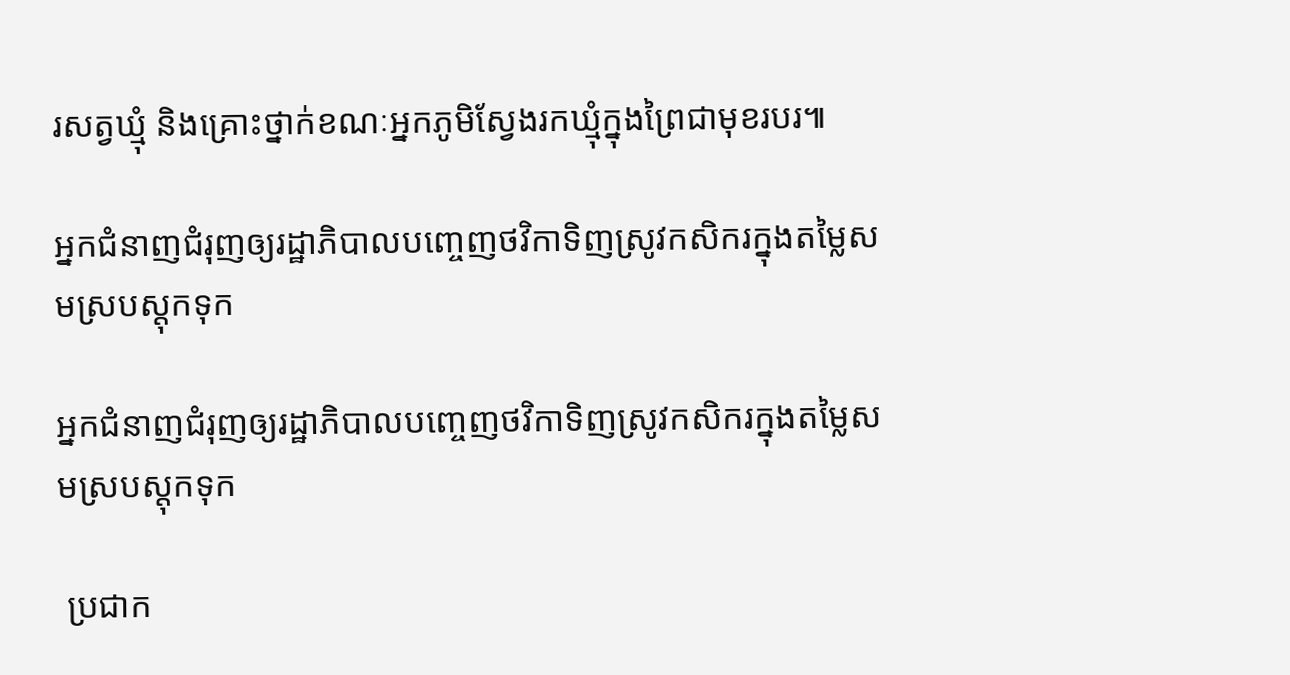រសត្វឃ្មុំ និងគ្រោះថ្នាក់ខណៈអ្នកភូមិស្វែងរកឃ្មុំក្នុងព្រៃជាមុខរបរ៕

អ្នកជំនាញជំរុញឲ្យរដ្ឋាភិបាលបញ្ចេញថវិកាទិញស្រូវកសិករក្នុងតម្លៃសមស្របស្តុកទុក

អ្នកជំនាញជំរុញឲ្យរដ្ឋាភិបាលបញ្ចេញថវិកាទិញស្រូវកសិករក្នុងតម្លៃសមស្របស្តុកទុក

 ប្រជាក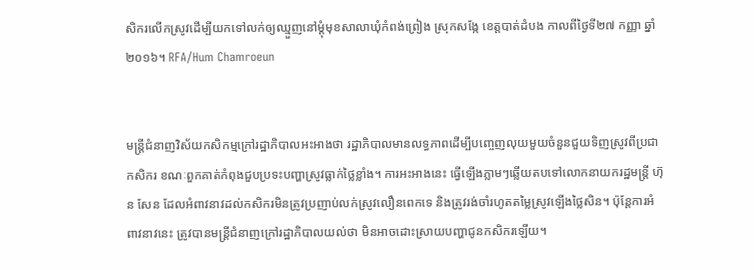សិករលើកស្រូវដើម្បីយកទៅលក់ឲ្យឈ្មួញនៅម្ដុំមុខសាលាឃុំកំពង់ព្រៀង ស្រុកសង្កែ ខេត្តបាត់ដំបង កាលពីថ្ងៃទី២៧ កញ្ញា ឆ្នាំ២០១៦។ RFA/Hum Chamroeun


មន្ត្រីជំនាញវិស័យកសិកម្មក្រៅរដ្ឋាភិបាលអះអាងថា រដ្ឋាភិបាលមានលទ្ធភាពដើម្បីបញ្ចេញលុយមួយចំនួនជួយទិញស្រូវពីប្រជាកសិករ ខណៈពួកគាត់កំពុងជួបប្រទះបញ្ហាស្រូវធ្លាក់ថ្លៃខ្លាំង។ ការអះអាងនេះ ធ្វើឡើងភ្លាមៗឆ្លើយតបទៅលោកនាយករដ្ឋមន្ត្រី ហ៊ុន សែន ដែលអំពាវនាវដល់កសិករមិនត្រូវប្រញាប់លក់ស្រូវលឿនពេកទេ និងត្រូវរង់ចាំរហូតតម្លៃស្រូវឡើងថ្លៃសិន។ ប៉ុន្តែការអំពាវនាវនេះ ត្រូវបានមន្ត្រីជំនាញក្រៅរដ្ឋាភិបាលយល់ថា មិនអាចដោះស្រាយបញ្ហាជូនកសិករឡើយ។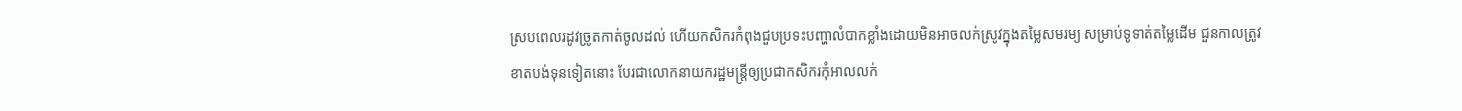ស្របពេលរដូវច្រូតកាត់ចូលដល់ ហើយកសិករកំពុងជួបប្រទះបញ្ហាលំបាកខ្លាំងដោយមិនអាចលក់ស្រូវក្នុងតម្លៃសមរម្យ សម្រាប់ទូទាត់តម្លៃដើម ជួនកាលត្រូវខាតបង់ទុនទៀតនោះ បែរជាលោកនាយករដ្ឋមន្ត្រីឲ្យប្រជាកសិករកុំអាលលក់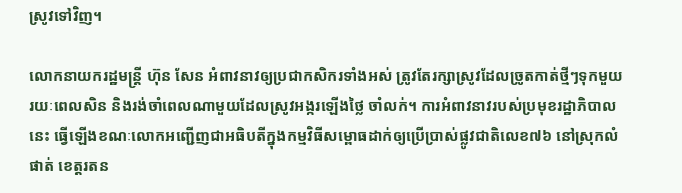ស្រូវទៅវិញ។

លោកនាយករដ្ឋមន្ត្រី ហ៊ុន សែន អំពាវនាវឲ្យប្រជាកសិករទាំងអស់ ត្រូវតែរក្សាស្រូវដែលច្រូតកាត់ថ្មីៗទុកមួយរយៈពេលសិន និងរង់ចាំពេលណាមួយដែលស្រូវអង្ករឡើងថ្លៃ ចាំលក់។ ការអំពាវនាវរបស់ប្រមុខរដ្ឋាភិបាលនេះ ធ្វើឡើងខណៈលោកអញ្ជើញជាអធិបតីក្នុងកម្មវិធីសម្ពោធដាក់ឲ្យប្រើប្រាស់ផ្លូវជាតិលេខ៧៦ នៅស្រុកលំផាត់ ខេត្តរតន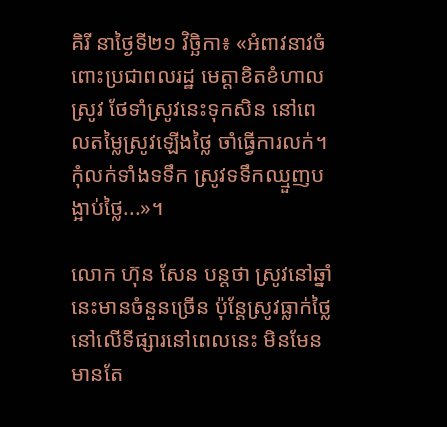គិរី នាថ្ងៃទី២១ វិច្ឆិកា៖ «អំពាវនាវចំពោះប្រជាពលរដ្ឋ មេត្តាខិតខំហាលស្រូវ ថែទាំស្រូវនេះទុកសិន នៅពេលតម្លៃស្រូវឡើងថ្លៃ ចាំធ្វើការលក់។ កុំលក់ទាំងទទឹក ស្រូវទទឹកឈ្មួញបង្អាប់ថ្លៃ...»។

លោក ហ៊ុន សែន បន្តថា ស្រូវនៅឆ្នាំនេះមានចំនួនច្រើន ប៉ុន្តែស្រូវធ្លាក់ថ្លៃនៅលើទីផ្សារនៅពេលនេះ មិនមែនមានតែ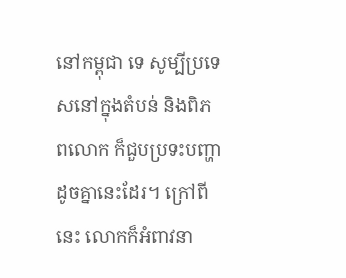នៅកម្ពុជា ទេ សូម្បីប្រទេសនៅក្នុងតំបន់ និងពិភពលោក ក៏ជួបប្រទះបញ្ហាដូចគ្នានេះដែរ។ ក្រៅពីនេះ លោកក៏អំពាវនា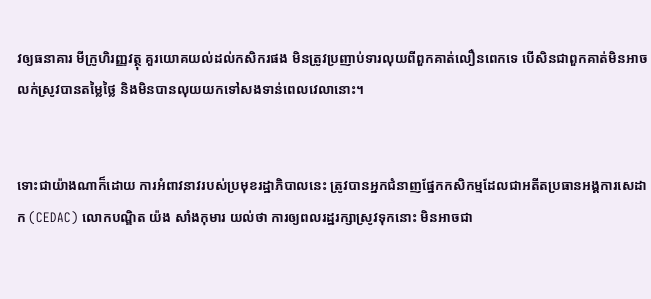វឲ្យធនាគារ មីក្រូហិរញ្ញវត្ថុ គួរយោគយល់ដល់កសិករផង មិនត្រូវប្រញាប់ទារលុយពីពួកគាត់លឿនពេកទេ បើសិនជាពួកគាត់មិនអាចលក់ស្រូវបានតម្លៃថ្លៃ និងមិនបានលុយយកទៅសងទាន់ពេលវេលានោះ។


ទោះជាយ៉ាងណាក៏ដោយ ការអំពាវនាវរបស់ប្រមុខរដ្ឋាភិបាលនេះ ត្រូវបានអ្នកជំនាញផ្នែកកសិកម្មដែលជាអតីតប្រធានអង្គការសេដាក (CEDAC) លោកបណ្ឌិត យ៉ង សាំងកុមារ យល់ថា ការឲ្យពលរដ្ឋរក្សាស្រូវទុកនោះ មិនអាចជា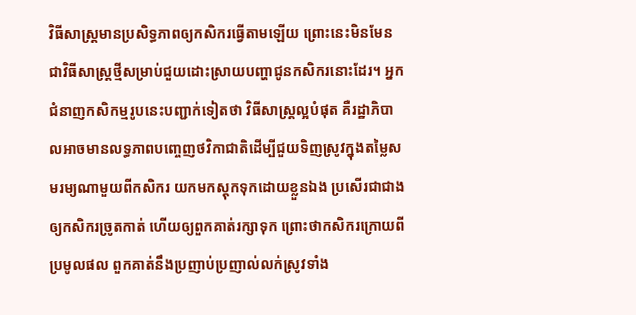វិធីសាស្ត្រមានប្រសិទ្ធភាពឲ្យកសិករធ្វើតាមឡើយ ព្រោះនេះមិនមែនជាវិធីសាស្ត្រថ្មីសម្រាប់ជួយដោះស្រាយបញ្ហាជូនកសិករនោះដែរ។ អ្នកជំនាញកសិកម្មរូបនេះបញ្ជាក់ទៀតថា វិធីសាស្ត្រល្អបំផុត គឺរដ្ឋាភិបាលអាចមានលទ្ធភាពបញ្ចេញថវិកាជាតិដើម្បីជួយទិញស្រូវក្នុងតម្លៃសមរម្យណាមួយពីកសិករ យកមកស្ដុកទុកដោយខ្លួនឯង ប្រសើរជាជាងឲ្យកសិករច្រូតកាត់ ហើយឲ្យពួកគាត់រក្សាទុក ព្រោះថាកសិករក្រោយពីប្រមូលផល ពួកគាត់នឹងប្រញាប់ប្រញាល់លក់ស្រូវទាំង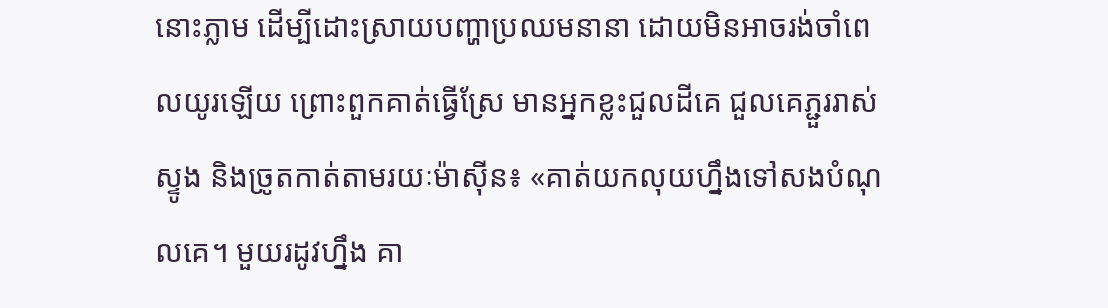នោះភ្លាម ដើម្បីដោះស្រាយបញ្ហាប្រឈមនានា ដោយមិនអាចរង់ចាំពេលយូរឡើយ ព្រោះពួកគាត់ធ្វើស្រែ មានអ្នកខ្លះជួលដីគេ ជួលគេភ្ជួររាស់ ស្ទូង និងច្រូតកាត់តាមរយៈម៉ាស៊ីន៖ «គាត់យកលុយហ្នឹងទៅសងបំណុលគេ។ មួយរដូវហ្នឹង គា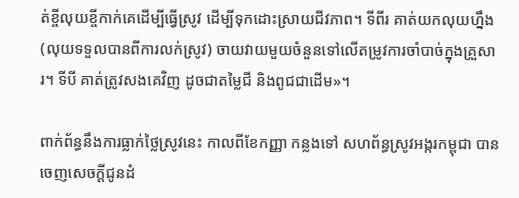ត់ខ្ចីលុយខ្ចីកាក់គេដើម្បីធ្វើស្រូវ ដើម្បីទុកដោះស្រាយជីវភាព។ ទីពីរ គាត់យកលុយហ្នឹង (លុយទទួលបានពីការលក់ស្រូវ) ចាយវាយមួយចំនួនទៅលើតម្រូវការចាំបាច់ក្នុងគ្រួសារ។ ទីបី គាត់ត្រូវសងគេវិញ ដូចជាតម្លៃជី និងពូជជាដើម»។

ពាក់ព័ន្ធនឹងការធ្លាក់ថ្លៃស្រូវនេះ កាលពីខែកញ្ញា កន្លងទៅ សហព័ន្ធស្រូវអង្ករកម្ពុជា បានចេញសេចក្ដីជូនដំ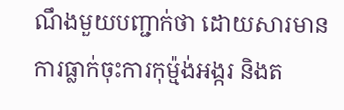ណឹងមួយបញ្ជាក់ថា ដោយសារមានការធ្លាក់ចុះការកុម្ម៉ង់អង្ករ និងត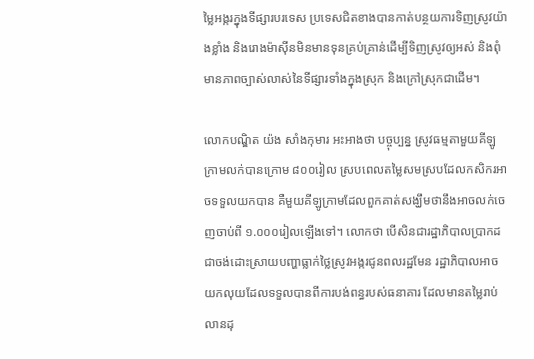ម្លៃអង្ករក្នុងទីផ្សារបរទេស ប្រទេសជិតខាងបានកាត់បន្ថយការទិញស្រូវយ៉ាងខ្លាំង និងរោងម៉ាស៊ីនមិនមានទុនគ្រប់គ្រាន់ដើម្បីទិញស្រូវឲ្យអស់ និងពុំមានភាពច្បាស់លាស់នៃទីផ្សារទាំងក្នុងស្រុក និងក្រៅស្រុកជាដើម។

លោកបណ្ឌិត យ៉ង សាំងកុមារ អះអាងថា បច្ចុប្បន្ន ស្រូវធម្មតាមួយគីឡូក្រាមលក់បានក្រោម ៨០០រៀល ស្របពេលតម្លៃសមស្របដែលកសិករអាចទទួលយកបាន គឺមួយគីឡូក្រាមដែលពួកគាត់សង្ឃឹមថានឹងអាចលក់ចេញចាប់ពី ១.០០០រៀលឡើងទៅ។ លោកថា បើសិនជារដ្ឋាភិបាលប្រាកដជាចង់ដោះស្រាយបញ្ហាធ្លាក់ថ្លៃស្រូវអង្ករជូនពលរដ្ឋមែន រដ្ឋាភិបាលអាចយកលុយដែលទទួលបានពីការបង់ពន្ធរបស់ធនាគារ ដែលមានតម្លៃរាប់លានដុ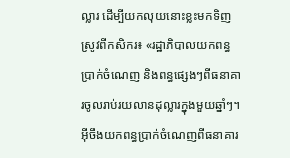ល្លារ ដើម្បីយកលុយនោះខ្លះមកទិញស្រូវពីកសិករ៖ «រដ្ឋាភិបាលយកពន្ធប្រាក់ចំណេញ និងពន្ធផ្សេងៗពីធនាគារចូលរាប់រយលានដុល្លារក្នុងមួយឆ្នាំៗ។ អ៊ីចឹងយកពន្ធប្រាក់ចំណេញពីធនាគារ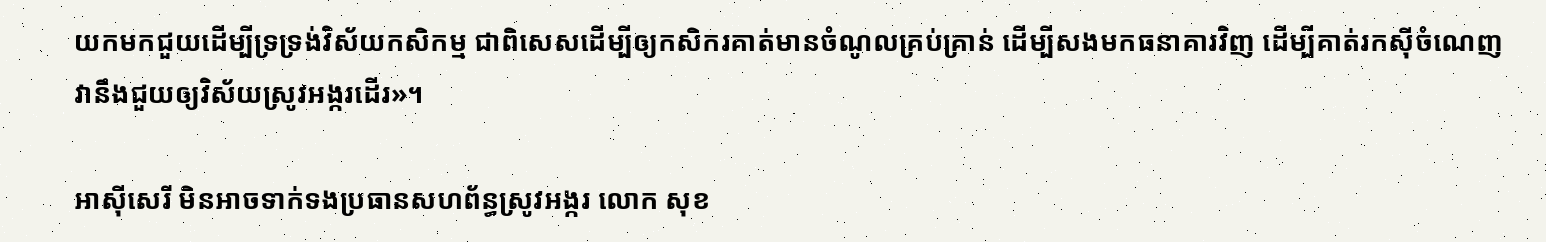យកមកជួយដើម្បីទ្រទ្រង់វិស័យកសិកម្ម ជាពិសេសដើម្បីឲ្យកសិករគាត់មានចំណូលគ្រប់គ្រាន់ ដើម្បីសងមកធនាគារវិញ ដើម្បីគាត់រកស៊ីចំណេញ វានឹងជួយឲ្យវិស័យស្រូវអង្ករដើរ»។

អាស៊ីសេរី មិនអាចទាក់ទងប្រធានសហព័ន្ធស្រូវអង្ករ លោក សុខ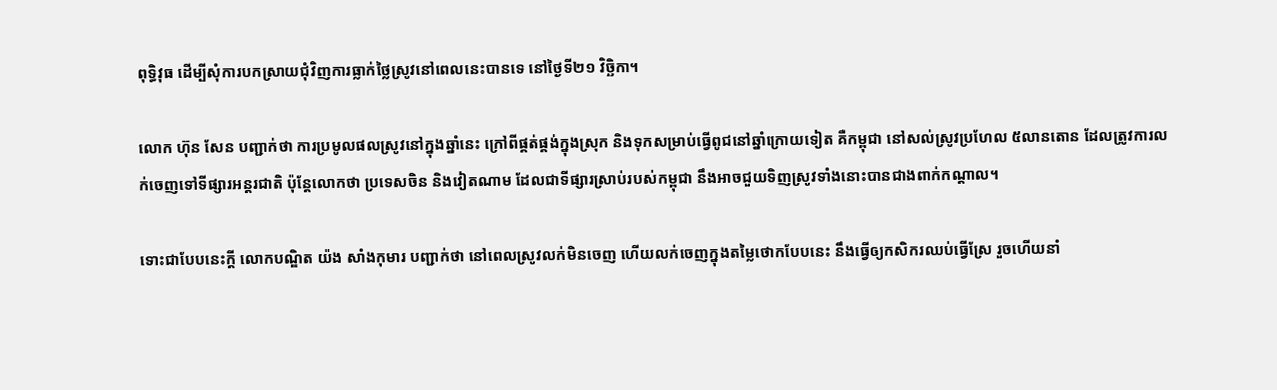ពុទ្ធិវុធ ដើម្បីសុំការបកស្រាយជុំវិញការធ្លាក់ថ្លៃស្រូវនៅពេលនេះបានទេ នៅថ្ងៃទី២១ វិច្ឆិកា។

លោក ហ៊ុន សែន បញ្ជាក់ថា ការប្រមូលផលស្រូវនៅក្នុងឆ្នាំនេះ ក្រៅពីផ្គត់ផ្គង់ក្នុងស្រុក និងទុកសម្រាប់ធ្វើពូជនៅឆ្នាំក្រោយទៀត គឺកម្ពុជា នៅសល់ស្រូវប្រហែល ៥លានតោន ដែលត្រូវការលក់ចេញទៅទីផ្សារអន្តរជាតិ ប៉ុន្តែលោកថា ប្រទេសចិន និងវៀតណាម ដែលជាទីផ្សារស្រាប់របស់កម្ពុជា នឹងអាចជួយទិញស្រូវទាំងនោះបានជាងពាក់កណ្ដាល។

ទោះជាបែបនេះក្ដី លោកបណ្ឌិត យ៉ង សាំងកុមារ បញ្ជាក់ថា នៅពេលស្រូវលក់មិនចេញ ហើយលក់ចេញក្នុងតម្លៃថោកបែបនេះ នឹងធ្វើឲ្យកសិករឈប់ធ្វើស្រែ រួចហើយនាំ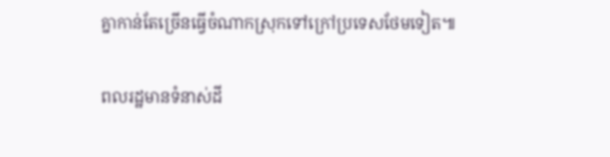គ្នាកាន់តែច្រើនធ្វើចំណាកស្រុកទៅក្រៅប្រទេសថែមទៀត៕

ពលរដ្ឋមានទំនាស់ដី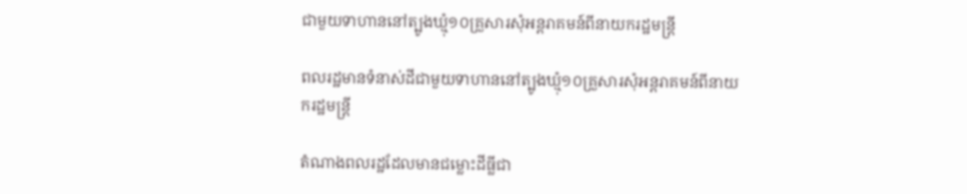ជាមួយទាហាននៅត្បូងឃ្មុំ១០គ្រួសារសុំអន្តរាគមន៍ពីនាយករដ្ឋមន្ត្រី

ពលរដ្ឋមានទំនាស់ដីជាមួយទាហាននៅត្បូងឃ្មុំ១០គ្រួសារសុំអន្តរាគមន៍ពីនាយករដ្ឋមន្ត្រី

តំណាងពលរដ្ឋដែលមានជម្លោះដីធ្លីជា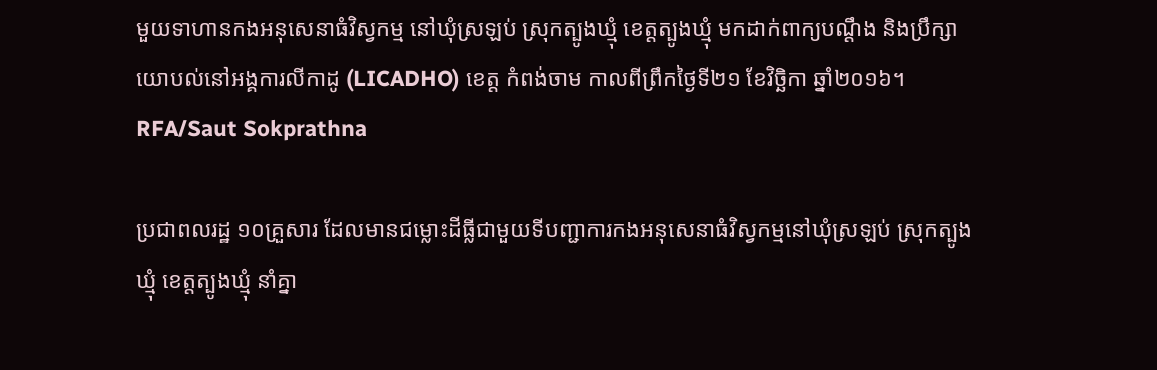មួយទាហានកងអនុសេនាធំវិស្វកម្ម នៅឃុំស្រឡប់ ស្រុកត្បូងឃ្មុំ ខេត្តត្បូងឃ្មុំ មកដាក់ពាក្យបណ្ដឹង និងប្រឹក្សាយោបល់នៅអង្គការលីកាដូ (LICADHO) ខេត្ត កំពង់ចាម កាលពីព្រឹកថ្ងៃទី២១ ខែវិច្ឆិកា ឆ្នាំ២០១៦។ RFA/Saut Sokprathna

ប្រជាពលរដ្ឋ ១០គ្រួសារ ដែលមានជម្លោះដីធ្លីជាមួយទីបញ្ជាការកងអនុសេនាធំវិស្វកម្មនៅឃុំស្រឡប់ ស្រុកត្បូងឃ្មុំ ខេត្តត្បូងឃ្មុំ នាំគ្នា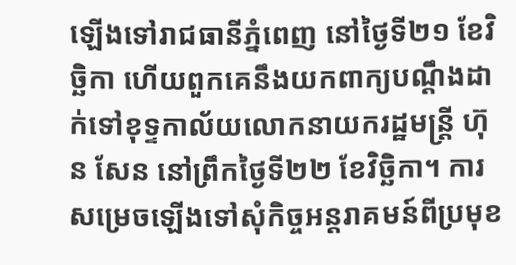ឡើងទៅរាជធានីភ្នំពេញ នៅថ្ងៃទី២១ ខែវិច្ឆិកា ហើយពួកគេនឹងយកពាក្យបណ្ដឹងដាក់ទៅខុទ្ទកាល័យលោកនាយករដ្ឋមន្ត្រី ហ៊ុន សែន នៅព្រឹកថ្ងៃទី២២ ខែវិច្ឆិកា។ ការសម្រេចឡើងទៅសុំកិច្ចអន្តរាគមន៍ពីប្រមុខ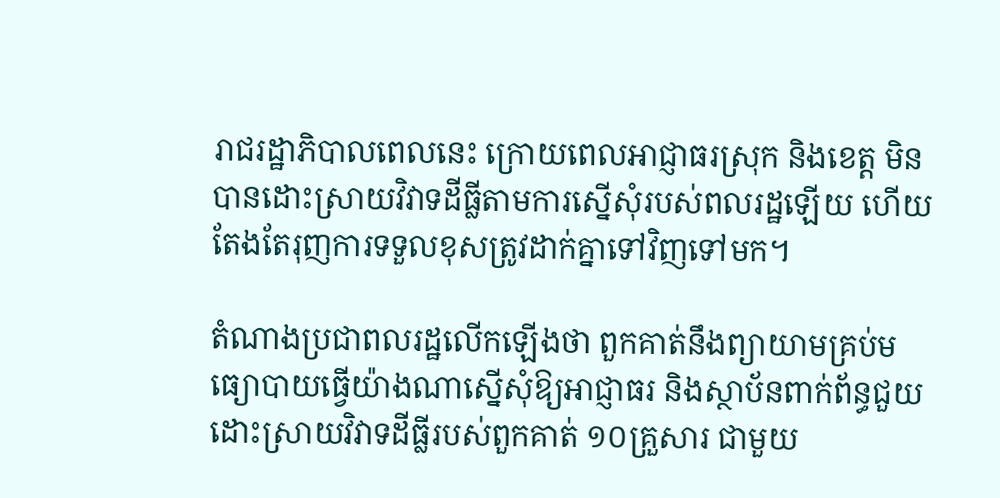រាជរដ្ឋាភិបាលពេលនេះ ក្រោយពេលអាជ្ញាធរស្រុក និងខេត្ត មិនបានដោះស្រាយវិវាទដីធ្លីតាមការស្នើសុំរបស់ពលរដ្ឋឡើយ ហើយតែងតែរុញការទទួលខុសត្រូវដាក់គ្នាទៅវិញទៅមក។

តំណាងប្រជាពលរដ្ឋលើកឡើងថា ពួកគាត់នឹងព្យាយាមគ្រប់មធ្យោបាយធ្វើយ៉ាងណាស្នើសុំឱ្យអាជ្ញាធរ និងស្ថាប័នពាក់ព័ន្ធជួយដោះស្រាយវិវាទដីធ្លីរបស់ពួកគាត់ ១០គ្រួសារ ជាមួយ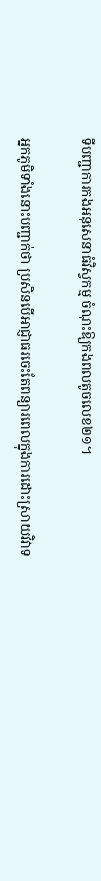ទីបញ្ជាការកងអនុសេនាធំវិស្វកម្ម ចំណុះឱ្យកងពលតូចលេខ២១។

អ្នកភូមិទាំងនោះបញ្ជាក់ថា ប្រសិនបើអាជ្ញាធរចេះតែពន្យារពេលក្នុងការដោះស្រាយវិវាទ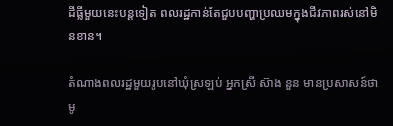ដីធ្លីមួយនេះបន្តទៀត ពលរដ្ឋកាន់តែជួបបញ្ហាប្រឈមក្នុងជីវភាពរស់នៅមិនខាន។

តំណាងពលរដ្ឋមួយរូបនៅឃុំស្រឡប់ អ្នកស្រី ស៊ាង នួន មានប្រសាសន៍ថា មូ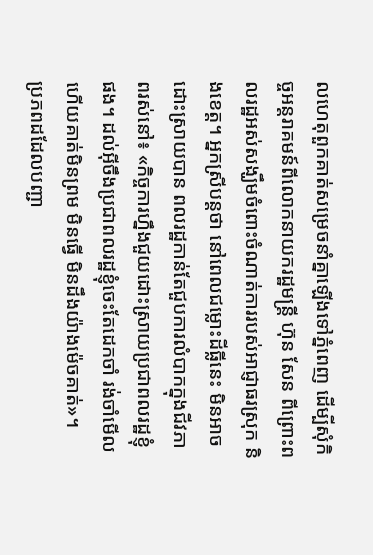លហេតុពួកគាត់សម្រេចនាំគ្នាឡើងទៅភ្នំពេញ ដើម្បីសុំកិច្ចអន្តរាគមន៍ពីលោកនាយករដ្ឋមន្ត្រី ហ៊ុន សែន ពីព្រោះពលរដ្ឋអស់សង្ឃឹមចំពោះចំណាត់ការរបស់អាជ្ញាធរស្រុក និងខេត្ត។ អ្នកស្រីបន្តថា នៅពេលជម្លោះដីធ្លីនេះ មិនអាចដោះស្រាយបាន ពលរដ្ឋកាន់តែជួបការលំបាកក្នុងជីវភាពរស់នៅ៖ «កិច្ចការហ្នឹងជួយដោះស្រាយប្រជាពលរដ្ឋខ្ញុំផង។ ដល់អ៊ីចឹងប្រជាពលរដ្ឋខ្ញុំចេះតែដេកចាំ រង់ចាំមើល ហើយគាត់មិនព្រម មិនធ្វើ មិនដឹងយ៉ាងម៉េចគាត់»។
ប្រភពដដែលបញ្ជា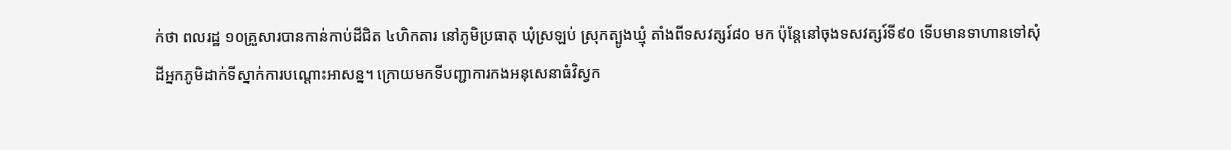ក់ថា ពលរដ្ឋ ១០គ្រួសារបានកាន់កាប់ដីជិត ៤ហិកតារ នៅភូមិប្រធាតុ ឃុំស្រឡប់ ស្រុកត្បូងឃ្មុំ តាំងពីទសវត្សរ៍៨០ មក ប៉ុន្តែនៅចុងទសវត្សរ៍ទី៩០ ទើបមានទាហានទៅសុំដីអ្នកភូមិដាក់ទីស្នាក់ការបណ្ដោះអាសន្ន។ ក្រោយមកទីបញ្ជាការកងអនុសេនាធំវិស្វក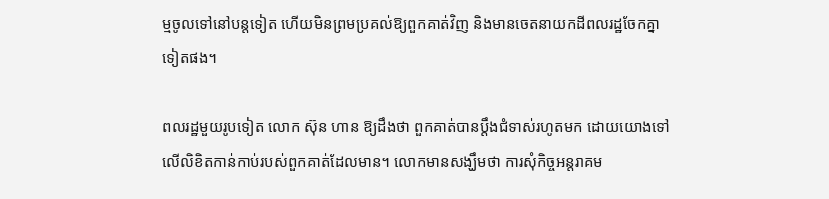ម្មចូលទៅនៅបន្តទៀត ហើយមិនព្រមប្រគល់ឱ្យពួកគាត់វិញ និងមានចេតនាយកដីពលរដ្ឋចែកគ្នាទៀតផង។

ពលរដ្ឋមួយរូបទៀត លោក ស៊ុន ហាន ឱ្យដឹងថា ពួកគាត់បានប្ដឹងជំទាស់រហូតមក ដោយយោងទៅលើលិខិតកាន់កាប់របស់ពួកគាត់ដែលមាន។ លោកមានសង្ឃឹមថា ការសុំកិច្ចអន្តរាគម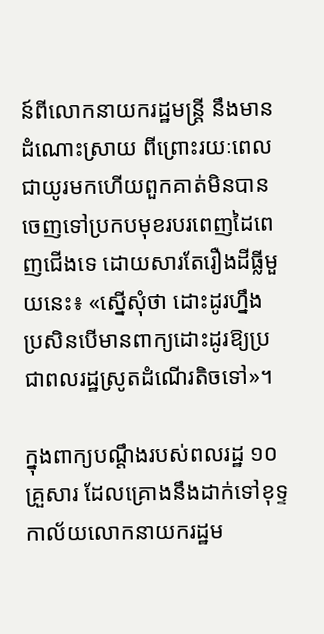ន៍ពីលោកនាយករដ្ឋមន្ត្រី នឹងមានដំណោះស្រាយ ពីព្រោះរយៈពេលជាយូរមកហើយពួកគាត់មិនបានចេញទៅប្រកបមុខរបរពេញដៃពេញជើងទេ ដោយសារតែរឿងដីធ្លីមួយនេះ៖ «ស្នើសុំថា ដោះដូរហ្នឹង ប្រសិនបើមានពាក្យដោះដូរឱ្យប្រជាពលរដ្ឋស្រូតដំណើរតិចទៅ»។

ក្នុងពាក្យបណ្ដឹងរបស់ពលរដ្ឋ ១០គ្រួសារ ដែលគ្រោងនឹងដាក់ទៅខុទ្ទកាល័យលោកនាយករដ្ឋម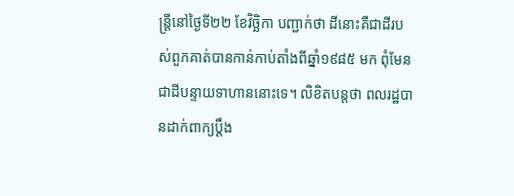ន្ត្រីនៅថ្ងៃទី២២ ខែវិច្ឆិកា បញ្ជាក់ថា ដីនោះគឺជាដីរបស់ពួកគាត់បានកាន់កាប់តាំងពីឆ្នាំ១៩៨៥ មក ពុំមែនជាដីបន្ទាយទាហាននោះទេ។ លិខិតបន្តថា ពលរដ្ឋបានដាក់ពាក្យប្ដឹង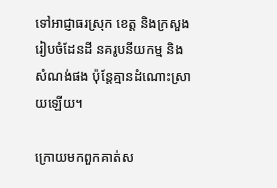ទៅអាជ្ញាធរស្រុក ខេត្ត និងក្រសួងរៀបចំដែនដី នគរូបនីយកម្ម និងសំណង់ផង ប៉ុន្តែគ្មានដំណោះស្រាយឡើយ។

ក្រោយមកពួកគាត់ស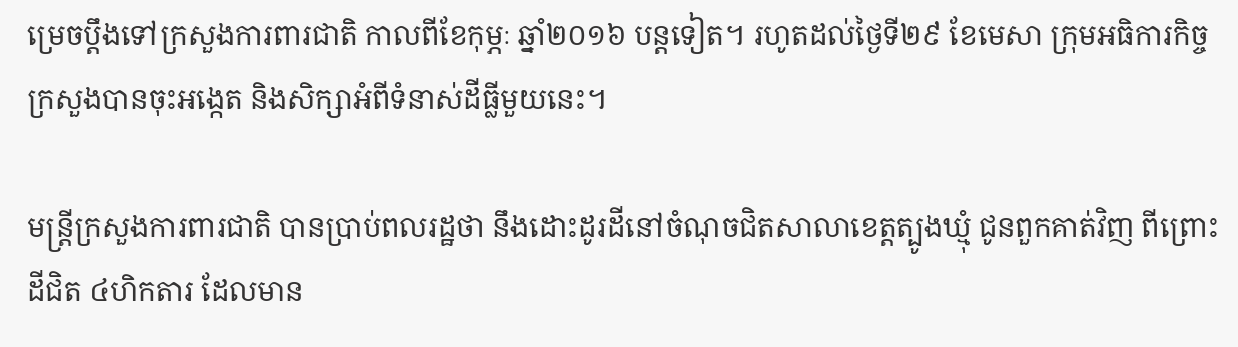ម្រេចប្ដឹងទៅក្រសួងការពារជាតិ កាលពីខែកុម្ភៈ ឆ្នាំ២០១៦ បន្តទៀត។ រហូតដល់ថ្ងៃទី២៩ ខែមេសា ក្រុមអធិការកិច្ចក្រសួងបានចុះអង្កេត និងសិក្សាអំពីទំនាស់ដីធ្លីមួយនេះ។

មន្ត្រីក្រសួងការពារជាតិ បានប្រាប់ពលរដ្ឋថា នឹងដោះដូរដីនៅចំណុចជិតសាលាខេត្តត្បូងឃ្មុំ ជូនពួកគាត់វិញ ពីព្រោះដីជិត ៤ហិកតារ ដែលមាន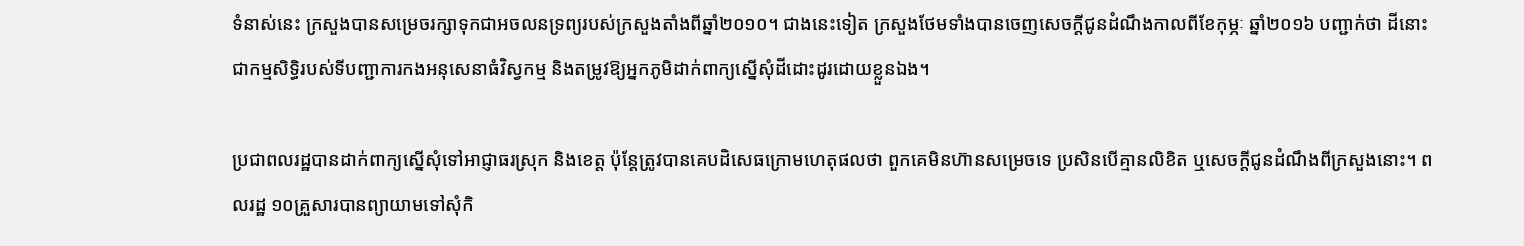ទំនាស់នេះ ក្រសួងបានសម្រេចរក្សាទុកជាអចលនទ្រព្យរបស់ក្រសួងតាំងពីឆ្នាំ២០១០។ ជាងនេះទៀត ក្រសួងថែមទាំងបានចេញសេចក្ដីជូនដំណឹងកាលពីខែកុម្ភៈ ឆ្នាំ២០១៦ បញ្ជាក់ថា ដីនោះជាកម្មសិទ្ធិរបស់ទីបញ្ជាការកងអនុសេនាធំវិស្វកម្ម និងតម្រូវឱ្យអ្នកភូមិដាក់ពាក្យស្នើសុំដីដោះដូរដោយខ្លួនឯង។

ប្រជាពលរដ្ឋបានដាក់ពាក្យស្នើសុំទៅអាជ្ញាធរស្រុក និងខេត្ត ប៉ុន្តែត្រូវបានគេបដិសេធក្រោមហេតុផលថា ពួកគេមិនហ៊ានសម្រេចទេ ប្រសិនបើគ្មានលិខិត ឬសេចក្ដីជូនដំណឹងពីក្រសួងនោះ។ ពលរដ្ឋ ១០គ្រួសារបានព្យាយាមទៅសុំកិ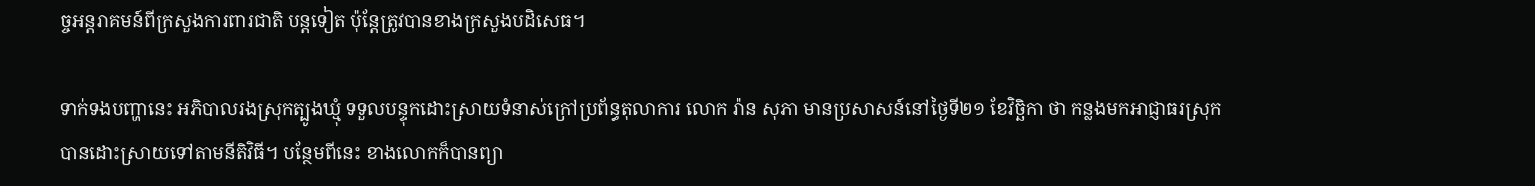ច្ចអន្តរាគមន៍ពីក្រសួងការពារជាតិ បន្តទៀត ប៉ុន្តែត្រូវបានខាងក្រសួងបដិសេធ។

ទាក់ទងបញ្ហានេះ អភិបាលរងស្រុកត្បូងឃ្មុំ ទទួលបន្ទុកដោះស្រាយទំនាស់ក្រៅប្រព័ន្ធតុលាការ លោក រ៉ាន សុភា មានប្រសាសន៍នៅថ្ងៃទី២១ ខែវិច្ឆិកា ថា កន្លងមកអាជ្ញាធរស្រុកបានដោះស្រាយទៅតាមនីតិវិធី។ បន្ថែមពីនេះ ខាងលោកក៏បានព្យា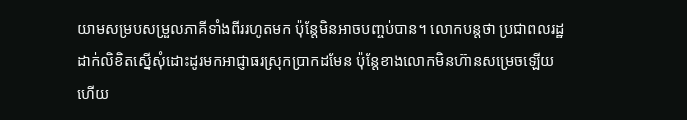យាមសម្របសម្រួលភាគីទាំងពីររហូតមក ប៉ុន្តែមិនអាចបញ្ចប់បាន។ លោកបន្តថា ប្រជាពលរដ្ឋដាក់លិខិតស្នើសុំដោះដូរមកអាជ្ញាធរស្រុកប្រាកដមែន ប៉ុន្តែខាងលោកមិនហ៊ានសម្រេចឡើយ ហើយ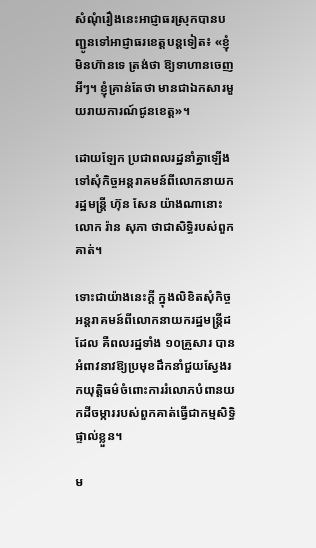សំណុំរឿងនេះអាជ្ញាធរស្រុកបានបញ្ជូនទៅអាជ្ញាធរខេត្តបន្តទៀត៖ «ខ្ញុំមិនហ៊ានទេ ត្រង់ថា ឱ្យទាហានចេញអីៗ។ ខ្ញុំគ្រាន់តែថា មានជាឯកសារមួយរាយការណ៍ជូនខេត្ត»។

ដោយឡែក ប្រជាពលរដ្ឋនាំគ្នាឡើងទៅសុំកិច្ចអន្តរាគមន៍ពីលោកនាយករដ្ឋមន្ត្រី ហ៊ុន សែន យ៉ាងណានោះ លោក រ៉ាន សុភា ថាជាសិទ្ធិរបស់ពួកគាត់។

ទោះជាយ៉ាងនេះក្ដី ក្នុងលិខិតសុំកិច្ចអន្តរាគមន៍ពីលោកនាយករដ្ឋមន្ត្រីដដែល គឺពលរដ្ឋទាំង ១០គ្រួសារ បានអំពាវនាវឱ្យប្រមុខដឹកនាំជួយស្វែងរកយុត្តិធម៌ចំពោះការរំលោភបំពានយកដីចម្ការរបស់ពួកគាត់ធ្វើជាកម្មសិទ្ធិផ្ទាល់ខ្លួន។

ម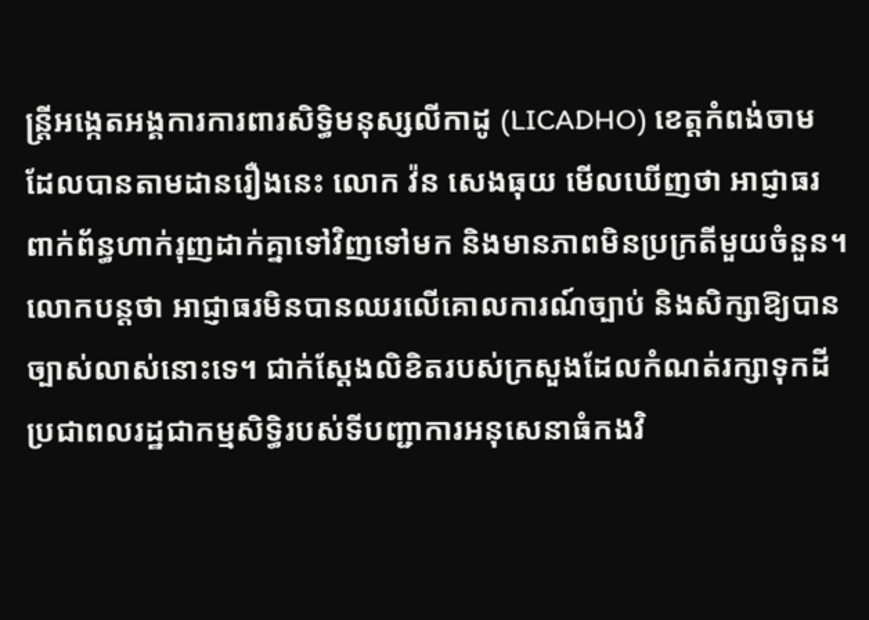ន្ត្រីអង្កេតអង្គការការពារសិទ្ធិមនុស្សលីកាដូ (LICADHO) ខេត្តកំពង់ចាម ដែលបានតាមដានរឿងនេះ លោក វ៉ន សេងធុយ មើលឃើញថា អាជ្ញាធរពាក់ព័ន្ធហាក់រុញដាក់គ្នាទៅវិញទៅមក និងមានភាពមិនប្រក្រតីមួយចំនួន។ លោកបន្តថា អាជ្ញាធរមិនបានឈរលើគោលការណ៍ច្បាប់ និងសិក្សាឱ្យបានច្បាស់លាស់នោះទេ។ ជាក់ស្ដែងលិខិតរបស់ក្រសួងដែលកំណត់រក្សាទុកដីប្រជាពលរដ្ឋជាកម្មសិទ្ធិរបស់ទីបញ្ជាការអនុសេនាធំកងវិ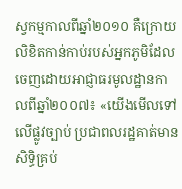ស្វកម្មកាលពីឆ្នាំ២០១០ គឺក្រោយលិខិតកាន់កាប់របស់អ្នកភូមិដែលចេញដោយអាជ្ញាធរមូលដ្ឋានកាលពីឆ្នាំ២០០៧៖ «យើងមើលទៅលើផ្លូវច្បាប់ ប្រជាពលរដ្ឋគាត់មានសិទ្ធិគ្រប់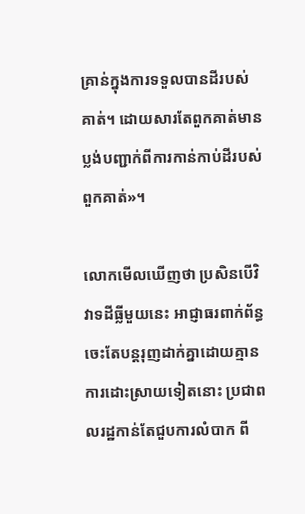គ្រាន់ក្នុងការទទួលបានដីរបស់គាត់។ ដោយសារតែពួកគាត់មានប្លង់បញ្ជាក់ពីការកាន់កាប់ដីរបស់ពួកគាត់»។

លោកមើលឃើញថា ប្រសិនបើវិវាទដីធ្លីមួយនេះ អាជ្ញាធរពាក់ព័ន្ធចេះតែបន្តរុញដាក់គ្នាដោយគ្មានការដោះស្រាយទៀតនោះ ប្រជាពលរដ្ឋកាន់តែជួបការលំបាក ពី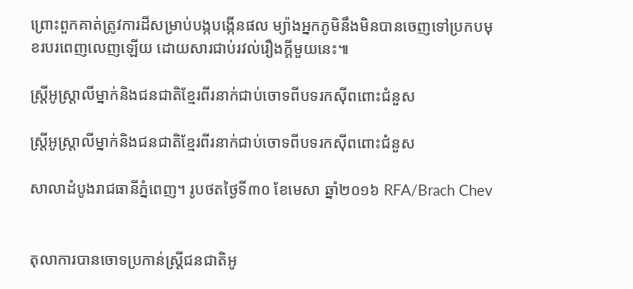ព្រោះពួកគាត់ត្រូវការដីសម្រាប់បង្កបង្កើនផល ម្យ៉ាងអ្នកភូមិនឹងមិនបានចេញទៅប្រកបមុខរបរពេញលេញឡើយ ដោយសារជាប់រវល់រឿងក្ដីមួយនេះ៕

ស្ត្រីអូស្ត្រាលីម្នាក់និងជនជាតិខ្មែរពីរនាក់ជាប់ចោទពីបទរកស៊ីពពោះជំនួស

ស្ត្រីអូស្ត្រាលីម្នាក់និងជនជាតិខ្មែរពីរនាក់ជាប់ចោទពីបទរកស៊ីពពោះជំនួស

សាលាដំបូងរាជធានីភ្នំពេញ។ រូបថតថ្ងៃទី៣០ ខែមេសា ឆ្នាំ២០១៦ RFA/Brach Chev


តុលាការបានចោទប្រកាន់ស្ត្រីជនជាតិអូ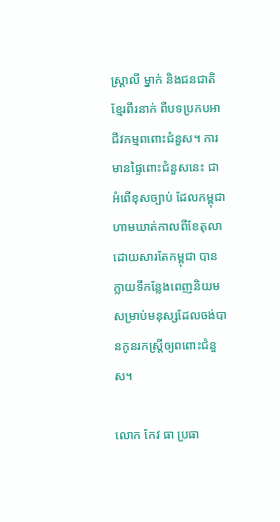ស្ត្រាលី ម្នាក់ និងជនជាតិខ្មែរពីរនាក់ ពីបទប្រកបអាជីវកម្មពពោះជំនួស។ ការមានផ្ទៃពោះជំនួសនេះ ជាអំពើខុសច្បាប់ ដែលកម្ពុជា ហាមឃាត់កាលពីខែតុលា ដោយសារតែកម្ពុជា បានក្លាយទីកន្លែងពេញនិយមសម្រាប់មនុស្សដែលចង់បានកូនរកស្ត្រីឲ្យពពោះជំនួស។

លោក កែវ ធា ប្រធា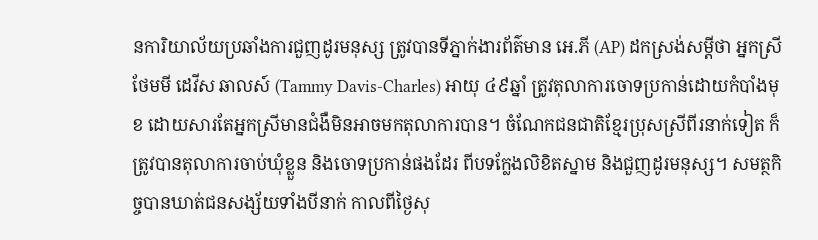នការិយាល័យប្រឆាំងការជួញដូរមនុស្ស ត្រូវបានទីភ្នាក់ងារព័ត៌មាន អេ.ភី (AP) ដកស្រង់សម្ដីថា អ្នកស្រី ថែមមី ដេវីស ឆាលស៍ (Tammy Davis-Charles) អាយុ ៤៩ឆ្នាំ ត្រូវតុលាការចោទប្រកាន់ដោយកំបាំងមុខ ដោយសារតែអ្នកស្រីមានជំងឺមិនអាចមកតុលាការបាន។ ចំណែកជនជាតិខ្មែរប្រុសស្រីពីរនាក់ទៀត ក៏ត្រូវបានតុលាការចាប់ឃុំខ្លួន និងចោទប្រកាន់ផងដែរ ពីបទក្លែងលិខិតស្នាម និងជួញដូរមនុស្ស។ សមត្ថកិច្ចបានឃាត់ជនសង្ស័យទាំងបីនាក់ កាលពីថ្ងៃសុ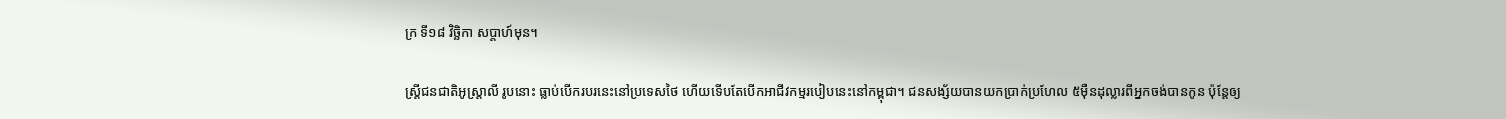ក្រ ទី១៨ វិច្ឆិកា សប្ដាហ៍មុន។

ស្ត្រីជនជាតិអូស្ត្រាលី រូបនោះ ធ្លាប់បើករបរនេះនៅប្រទេសថៃ ហើយទើបតែបើកអាជីវកម្មរបៀបនេះនៅកម្ពុជា។ ជនសង្ស័យបានយកប្រាក់ប្រហែល ៥ម៉ឺនដុល្លារពីអ្នកចង់បានកូន ប៉ុន្តែឲ្យ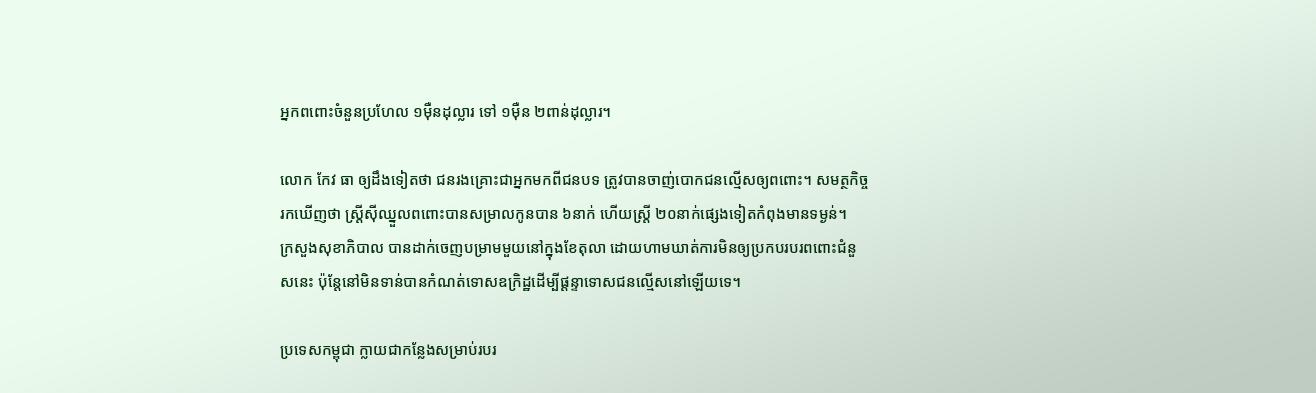អ្នកពពោះចំនួនប្រហែល ១ម៉ឺនដុល្លារ ទៅ ១ម៉ឺន ២ពាន់ដុល្លារ។

លោក កែវ ធា ឲ្យដឹងទៀតថា ជនរងគ្រោះជាអ្នកមកពីជនបទ ត្រូវបានចាញ់បោកជនល្មើសឲ្យពពោះ។ សមត្ថកិច្ចរកឃើញថា ស្ត្រីស៊ីឈ្នួលពពោះបានសម្រាលកូនបាន ៦នាក់ ហើយស្ត្រី ២០នាក់ផ្សេងទៀតកំពុងមានទម្ងន់។
ក្រសួងសុខាភិបាល បានដាក់ចេញបម្រាមមួយនៅក្នុងខែតុលា ដោយហាមឃាត់ការមិនឲ្យប្រកបរបរពពោះជំនួសនេះ ប៉ុន្តែនៅមិនទាន់បានកំណត់ទោសឧក្រិដ្ឋដើម្បីផ្ដន្ទាទោសជនល្មើសនៅឡើយទេ។

ប្រទេសកម្ពុជា ក្លាយជាកន្លែងសម្រាប់របរ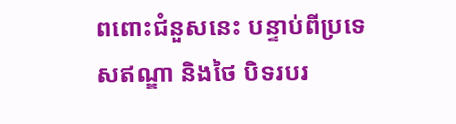ពពោះជំនួសនេះ បន្ទាប់ពីប្រទេសឥណ្ឌា និងថៃ បិទរបរ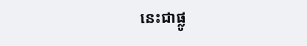នេះជាផ្លូ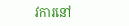វការនៅ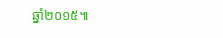ឆ្នាំ២០១៥៕